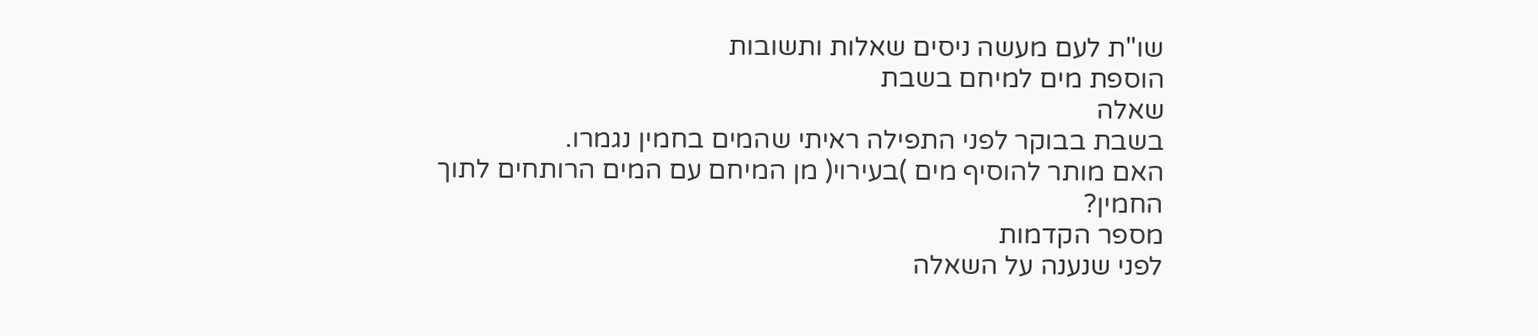שו"ת לעם מעשה ניסים שאלות ותשובות
הוספת מים למיחם בשבת
שאלה
בשבת בבוקר לפני התפילה ראיתי שהמים בחמין נגמרו.
האם מותר להוסיף מים )בעירוי( מן המיחם עם המים הרותחים לתוך
החמין?
מספר הקדמות
לפני שנענה על השאלה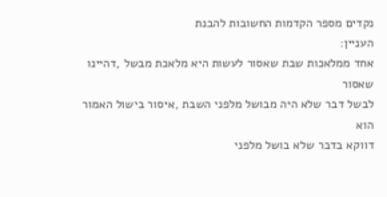נקדים מספר הקדמות החשובות להבנת
העניין:
אחד ממלאכות שבת שאסור לעשות היא מלאכת מבשל ,דהיינו שאסור
לבשל דבר שלא היה מבושל מלפני השבת ,איסור בישול האמור הוא
דווקא בדבר שלא בושל מלפני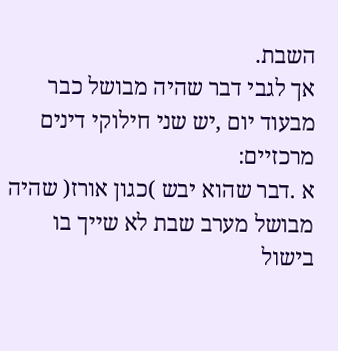השבת.
אך לגבי דבר שהיה מבושל כבר מבעוד יום ,יש שני חילוקי דינים
מרכזיים:
א .דבר שהוא יבש )כגון אורז( שהיה מבושל מערב שבת לא שייך בו
בישול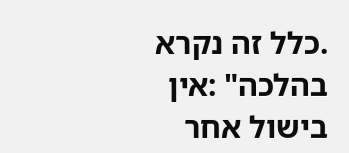.כלל זה נקרא בהלכה" :אין בישול אחר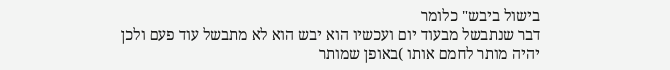בישול ביבש" כלומר
דבר שנתבשל מבעוד יום ועכשיו הוא יבש הוא לא מתבשל עוד פעם ולכן
יהיה מותר לחמם אותו )באופן שמותר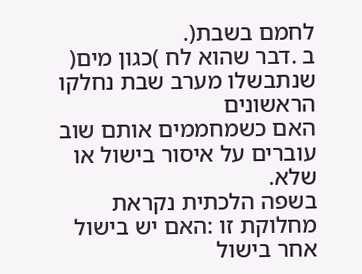לחמם בשבת(.
ב .דבר שהוא לח )כגון מים( שנתבשלו מערב שבת נחלקו הראשונים
האם כשמחממים אותם שוב עוברים על איסור בישול או שלא.
בשפה הלכתית נקראת מחלוקת זו :האם יש בישול אחר בישול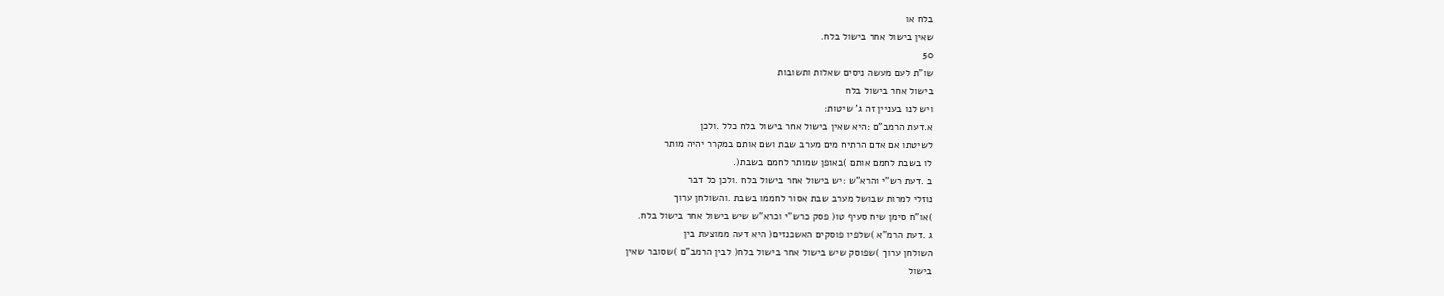בלח או
שאין בישול אחר בישול בלח.
50
שו"ת לעם מעשה ניסים שאלות ותשובות
בישול אחר בישול בלח
ויש לנו בעניין זה ג' שיטות:
א.דעת הרמב"ם :היא שאין בישול אחר בישול בלח כלל .ולכן
לשיטתו אם אדם הרתיח מים מערב שבת ושם אותם במקרר יהיה מותר
לו בשבת לחמם אותם )באופן שמותר לחמם בשבת(.
ב .דעת רש"י והרא"ש :יש בישול אחר בישול בלח .ולכן כל דבר
נוזלי למרות שבושל מערב שבת אסור לחממו בשבת .והשולחן ערוך
)או"ח סימן שיח סעיף טו( פסק כרש"י וכרא"ש שיש בישול אחר בישול בלח.
ג .דעת הרמ"א )שלפיו פוסקים האשכנזים( היא דעה ממוצעת בין
השולחן ערוך )שפוסק שיש בישול אחר בישול בלח( לבין הרמב"ם )שסובר שאין
בישול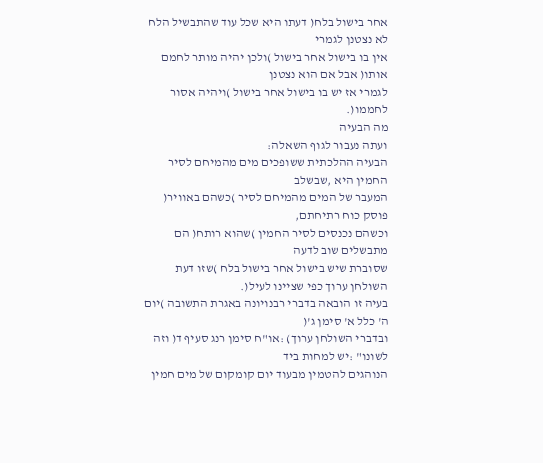אחר בישול בלח( דעתו היא שכל עוד שהתבשיל הלח לא נצטנן לגמרי
אין בו בישול אחר בישול )ולכן יהיה מותר לחמם אותו( אבל אם הוא נצטנן
לגמרי אז יש בו בישול אחר בישול )ויהיה אסור לחממו(.
מה הבעיה
ועתה נעבור לגוף השאלה:
הבעיה ההלכתית ששופכים מים מהמיחם לסיר החמין היא ,שבשלב
המעבר של המים מהמיחם לסיר )כשהם באוויר( פוסק כוח רתיחתם,
וכשהם נכנסים לסיר החמין )שהוא רותח( הם מתבשלים שוב לדעה
שסוברת שיש בישול אחר בישול בלח )שזו דעת השולחן ערוך כפי שציינו לעיל(.
בעיה זו הובאה בדברי רבנויונה באגרת התשובה )יום ה' כלל א' סימן ג'(
ובדברי השולחן ערוך) :או"ח סימן רנג סעיף ד( וזה לשונו" :יש למחות ביד
הנוהגים להטמין מבעוד יום קומקום של מים חמין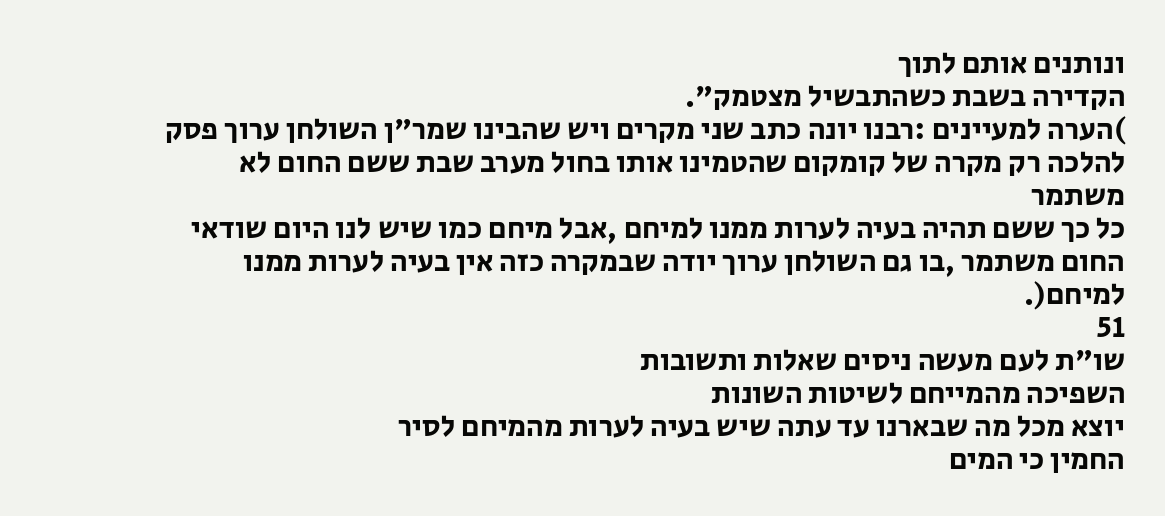ונותנים אותם לתוך
הקדירה בשבת כשהתבשיל מצטמק".
)הערה למעיינים :רבנו יונה כתב שני מקרים ויש שהבינו שמר"ן השולחן ערוך פסק
להלכה רק מקרה של קומקום שהטמינו אותו בחול מערב שבת ששם החום לא משתמר
כל כך ששם תהיה בעיה לערות ממנו למיחם ,אבל מיחם כמו שיש לנו היום שודאי
החום משתמר ,בו גם השולחן ערוך יודה שבמקרה כזה אין בעיה לערות ממנו למיחם(.
51
שו"ת לעם מעשה ניסים שאלות ותשובות
השפיכה מהמייחם לשיטות השונות
יוצא מכל מה שבארנו עד עתה שיש בעיה לערות מהמיחם לסיר
החמין כי המים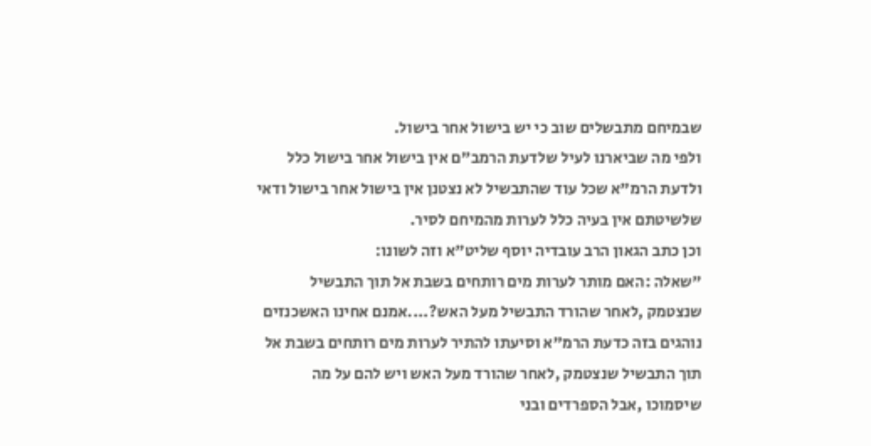שבמיחם מתבשלים שוב כי יש בישול אחר בישול.
ולפי מה שביארנו לעיל שלדעת הרמב"ם אין בישול אחר בישול כלל
ולדעת הרמ"א שכל עוד שהתבשיל לא נצטנן אין בישול אחר בישול ודאי
שלשיטתם אין בעיה כלל לערות מהמיחם לסיר.
וכן כתב הגאון הרב עובדיה יוסף שליט"א וזה לשונו:
"שאלה :האם מותר לערות מים רותחים בשבת אל תוך התבשיל
שנצטמק ,לאחר שהורד התבשיל מעל האש?....אמנם אחינו האשכנזים
נוהגים בזה כדעת הרמ"א וסיעתו להתיר לערות מים רותחים בשבת אל
תוך התבשיל שנצטמק ,לאחר שהורד מעל האש ויש להם על מה
שיסמוכו ,אבל הספרדים ובני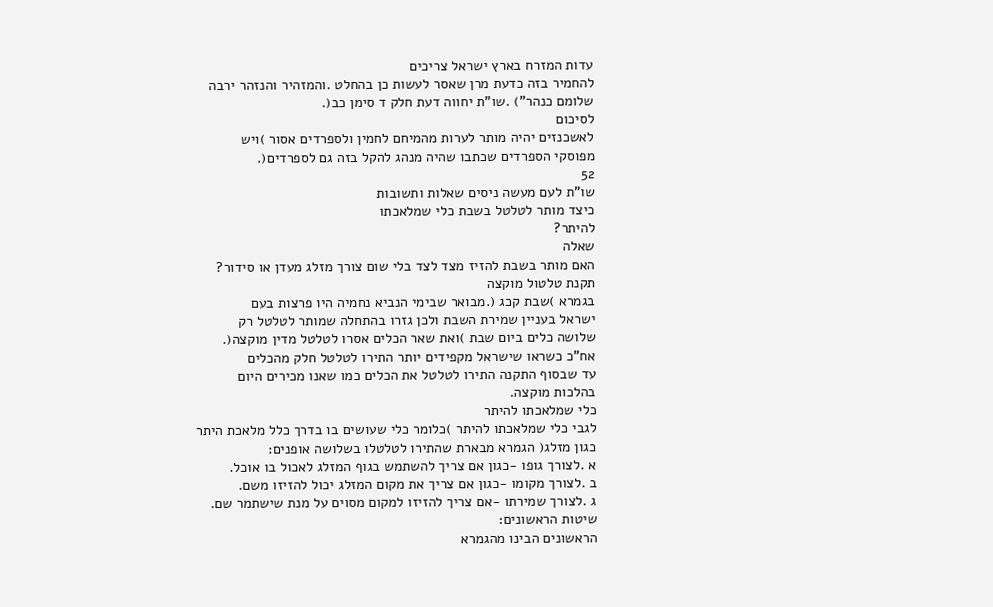עדות המזרח בארץ ישראל צריכים
להחמיר בזה כדעת מרן שאסר לעשות כן בהחלט .והמזהיר והנזהר ירבה
שלומם כנהר") .שו"ת יחווה דעת חלק ד סימן כב(.
לסיכום
לאשכנזים יהיה מותר לערות מהמיחם לחמין ולספרדים אסור )ויש
מפוסקי הספרדים שכתבו שהיה מנהג להקל בזה גם לספרדים(.
52
שו"ת לעם מעשה ניסים שאלות ותשובות
כיצד מותר לטלטל בשבת כלי שמלאכתו
להיתר?
שאלה
האם מותר בשבת להזיז מצד לצד בלי שום צורך מזלג מעדן או סידור?
תקנת טלטול מוקצה
בגמרא )שבת קכג (.מבואר שבימי הנביא נחמיה היו פרצות בעם
ישראל בעניין שמירת השבת ולכן גזרו בהתחלה שמותר לטלטל רק
שלושה כלים ביום שבת )ואת שאר הכלים אסרו לטלטל מדין מוקצה(.
אח"כ כשראו שישראל מקפידים יותר התירו לטלטל חלק מהכלים
עד שבסוף התקנה התירו לטלטל את הכלים כמו שאנו מכירים היום
בהלכות מוקצה.
כלי שמלאכתו להיתר
לגבי כלי שמלאכתו להיתר )כלומר כלי שעושים בו בדרך כלל מלאכת היתר
כגון מזלג( הגמרא מבארת שהתירו לטלטלו בשלושה אופנים:
א .לצורך גופו -כגון אם צריך להשתמש בגוף המזלג לאכול בו אוכל.
ב .לצורך מקומו -כגון אם צריך את מקום המזלג יכול להזיזו משם.
ג .לצורך שמירתו -אם צריך להזיזו למקום מסוים על מנת שישתמר שם.
שיטות הראשונים:
הראשונים הבינו מהגמרא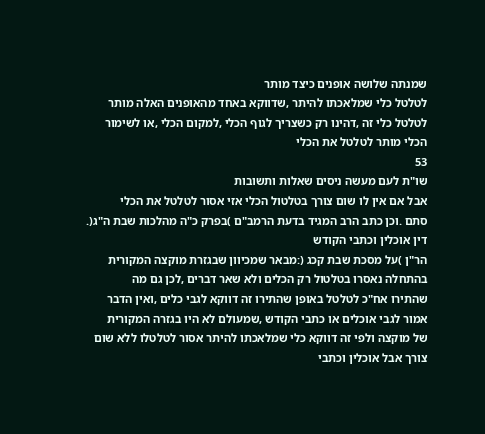שמנתה שלושה אופנים כיצד מותר
לטלטל כלי שמלאכתו להיתר ,שדווקא באחד מהאופנים האלה מותר
לטלטל כלי זה ,דהינו רק כשצריך לגוף הכלי ,למקום הכלי ,או לשימור
הכלי מותר לטלטל את הכלי
53
שו"ת לעם מעשה ניסים שאלות ותשובות
אבל אם אין לו שום צורך בטלטול הכלי אזי אסור לטלטל את הכלי
סתם .וכן כתב הרב המגיד בדעת הרמב"ם )בפרק כ"ה מהלכות שבת ה"ג(.
דין אוכלין וכתבי הקודש
הר"ן )על מסכת שבת קכג (:מבאר שמכיוון שבגזרת מוקצה המקורית
בהתחלה נאסרו בטלטול רק הכלים ולא שאר דברים ,לכן גם מה
שהתירו אח"כ לטלטל באופן שהתירו זה דווקא לגבי כלים ,ואין הדבר
אמור לגבי אוכלים או כתבי הקודש ,שמעולם לא היו בגזרה המקורית
של מוקצה ולפי זה דווקא כלי שמלאכתו להיתר אסור לטלטלו ללא שום
צורך אבל אוכלין וכתבי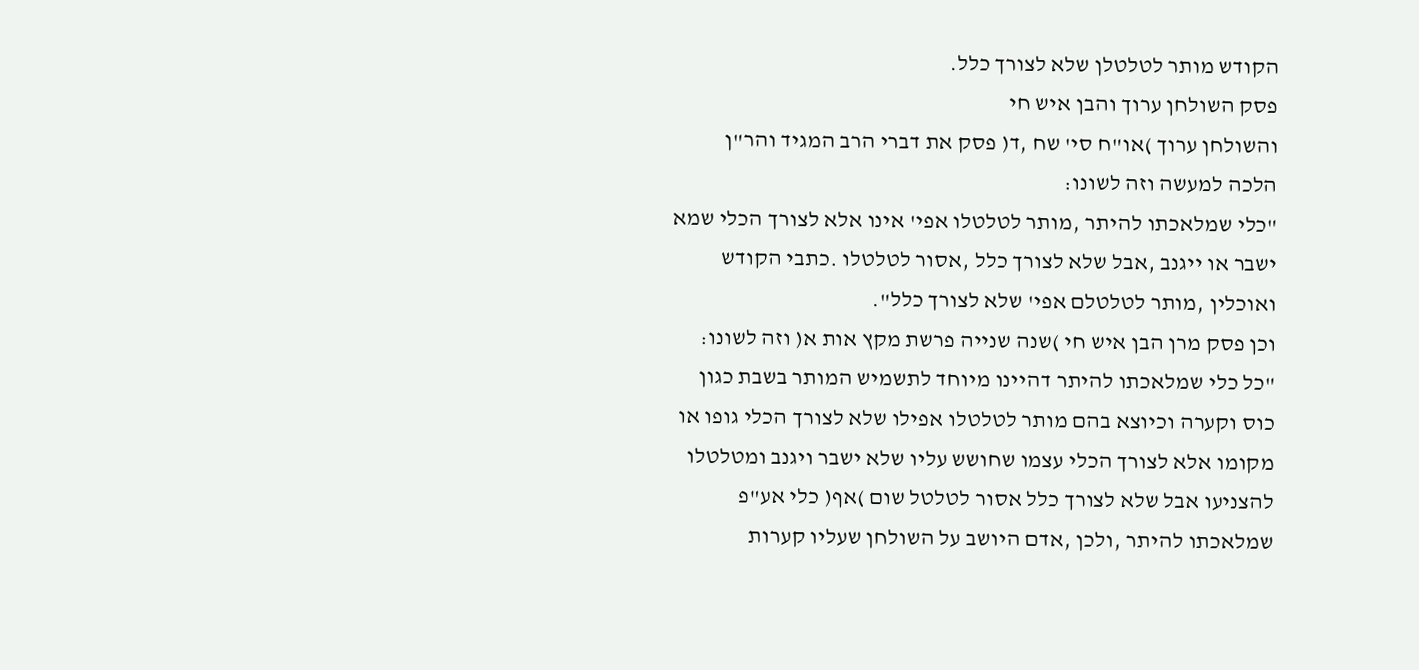הקודש מותר לטלטלן שלא לצורך כלל.
פסק השולחן ערוך והבן איש חי
והשולחן ערוך )או"ח סי' שח ,ד( פסק את דברי הרב המגיד והר"ן
הלכה למעשה וזה לשונו:
"כלי שמלאכתו להיתר ,מותר לטלטלו אפי' אינו אלא לצורך הכלי שמא
ישבר או ייגנב ,אבל שלא לצורך כלל ,אסור לטלטלו .כתבי הקודש
ואוכלין ,מותר לטלטלם אפי' שלא לצורך כלל".
וכן פסק מרן הבן איש חי )שנה שנייה פרשת מקץ אות א( וזה לשונו:
"כל כלי שמלאכתו להיתר דהיינו מיוחד לתשמיש המותר בשבת כגון
כוס וקערה וכיוצא בהם מותר לטלטלו אפילו שלא לצורך הכלי גופו או
מקומו אלא לצורך הכלי עצמו שחושש עליו שלא ישבר ויגנב ומטלטלו
להצניעו אבל שלא לצורך כלל אסור לטלטל שום )אף( כלי אע"פ
שמלאכתו להיתר ,ולכן ,אדם היושב על השולחן שעליו קערות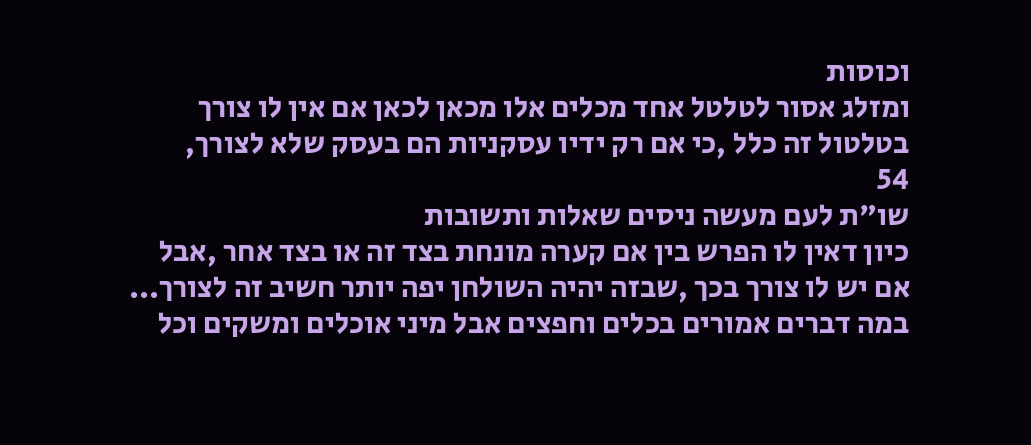וכוסות
ומזלג אסור לטלטל אחד מכלים אלו מכאן לכאן אם אין לו צורך
בטלטול זה כלל ,כי אם רק ידיו עסקניות הם בעסק שלא לצורך,
54
שו"ת לעם מעשה ניסים שאלות ותשובות
כיון דאין לו הפרש בין אם קערה מונחת בצד זה או בצד אחר ,אבל
אם יש לו צורך בכך ,שבזה יהיה השולחן יפה יותר חשיב זה לצורך...
במה דברים אמורים בכלים וחפצים אבל מיני אוכלים ומשקים וכל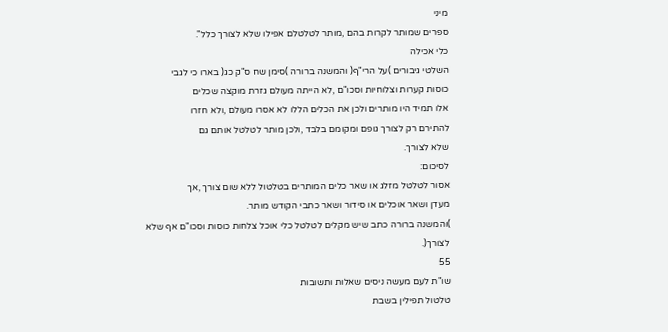מיני
ספרים שמותר לקרות בהם ,מותר לטלטלם אפילו שלא לצורך כלל".
כלי אכילה
השלטי גיבורים )על הרי"ף( והמשנה ברורה )סימן שח ס"ק כג( בארו כי לגבי
כוסות קערות וצלוחיות וסכו"ם ,לא הייתה מעולם גזרת מוקצה שכלים
אלו תמיד היו מותרים ולכן את הכלים הללו לא אסרו מעולם ,ולא חזרו
להתירם רק לצורך גופם ומקומם בלבד ,ולכן מותר לטלטל אותם גם
שלא לצורך.
לסיכום:
אסור לטלטל מזלג או שאר כלים המותרים בטלטול ללא שום צורך ,אך
מעדן ושאר אוכלים או סידור ושאר כתבי הקודש מותר.
)והמשנה ברורה כתב שיש מקלים לטלטל כלי אוכל צלחות כוסות וסכו"ם אף שלא
לצורך(.
55
שו"ת לעם מעשה ניסים שאלות ותשובות
טלטול תפילין בשבת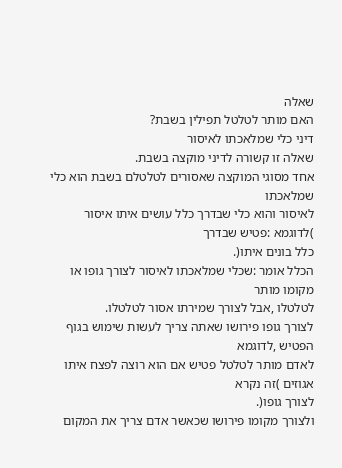שאלה
האם מותר לטלטל תפילין בשבת?
דיני כלי שמלאכתו לאיסור
שאלה זו קשורה לדיני מוקצה בשבת.
אחד מסוגי המוקצה שאסורים לטלטלם בשבת הוא כלי שמלאכתו
לאיסור והוא כלי שבדרך כלל עושים איתו איסור )לדוגמא :פטיש שבדרך
כלל בונים איתו(.
הכלל אומר :שכלי שמלאכתו לאיסור לצורך גופו או מקומו מותר
לטלטלו ,אבל לצורך שמירתו אסור לטלטלו.
לצורך גופו פירושו שאתה צריך לעשות שימוש בגוף הפטיש ,לדוגמא
לאדם מותר לטלטל פטיש אם הוא רוצה לפצח איתו אגוזים )זה נקרא
לצורך גופו(.
ולצורך מקומו פירושו שכאשר אדם צריך את המקום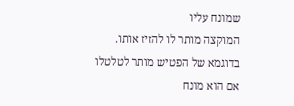שמונח עליו
המוקצה מותר לו להזיז אותו.
בדוגמא של הפטיש מותר לטלטלו אם הוא מונח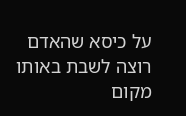על כיסא שהאדם
רוצה לשבת באותו מקום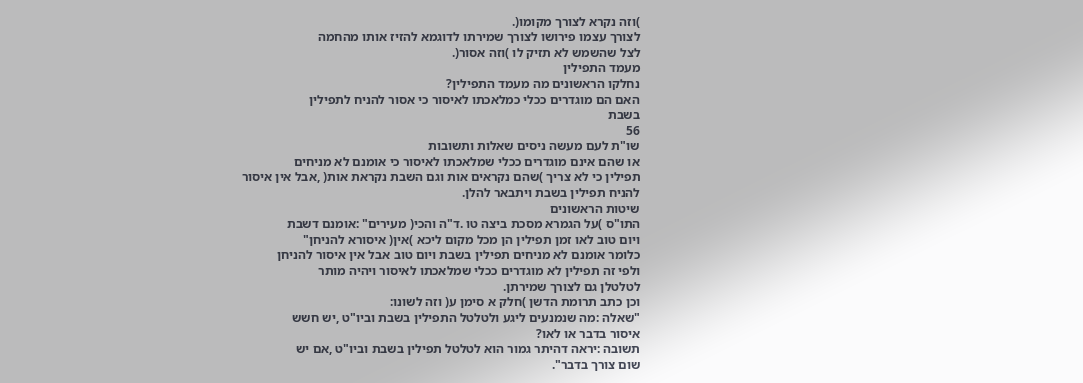)וזה נקרא לצורך מקומו(.
לצורך עצמו פירושו לצורך שמירתו לדוגמא להזיז אותו מהחמה
לצל שהשמש לא תזיק לו )וזה אסור(.
מעמד התפילין
נחלקו הראשונים מה מעמד התפילין?
האם הם מוגדרים ככלי כמלאכתו לאיסור כי אסור להניח לתפילין
בשבת
56
שו"ת לעם מעשה ניסים שאלות ותשובות
או שהם אינם מוגדרים ככלי שמלאכתו לאיסור כי אומנם לא מניחים
תפילין כי לא צריך )שהם נקראים אות וגם השבת נקראת אות( ,אבל אין איסור
להניח תפילין בשבת ויתבאר להלן.
שיטות הראשונים
התו"ס )על הגמרא מסכת ביצה טו .ד"ה והכי( מעירים" :אומנם דשבת
ויום טוב לאו זמן תפילין הן מכל מקום ליכא )אין( איסורא להניחן"
כלומר אומנם לא מניחים תפילין בשבת ויום טוב אבל אין איסור להניחן
ולפי זה תפילין לא מוגדרים ככלי שמלאכתו לאיסור ויהיה מותר
לטלטלן גם לצורך שמירתן.
וכן כתב תרומת הדשן )חלק א סימן ע( וזה לשונו:
"שאלה :מה שנמנעים ליגע ולטלטל התפילין בשבת וביו"ט ,יש חשש
איסור בדבר או לאו?
תשובה :יראה דהיתר גמור הוא לטלטל תפילין בשבת וביו"ט ,אם יש
שום צורך בדבר".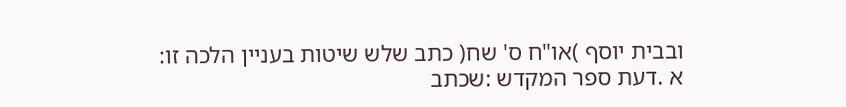ובבית יוסף )או"ח ס' שח( כתב שלש שיטות בעניין הלכה זו:
א .דעת ספר המקדש :שכתב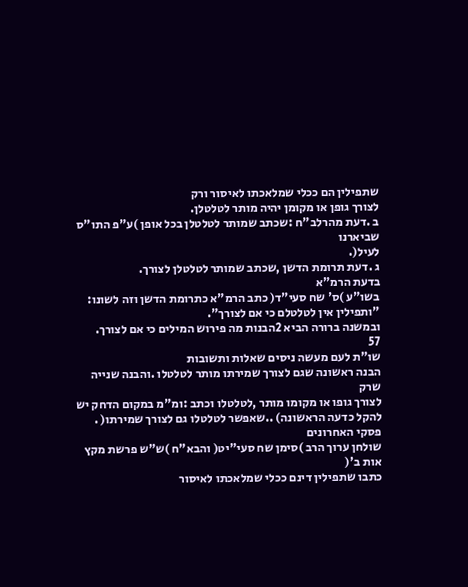שתפילין הם ככלי שמלאכתו לאיסור ורק
לצורך גופן או מקומן יהיה מותר לטלטלן.
ב .דעת מהרלב"ח :שכתב שמותר לטלטלן בכל אופן )ע"פ התו"ס שביארנו
לעיל(.
ג .דעת תרומת הדשן ,שכתב שמותר לטלטלן לצורך.
בדעת הרמ"א
בשו"ע )ס' שח סעי"ד( כתב הרמ"א כתרומת הדשן וזה לשונו:
"ותפילין אין לטלטלם כי אם לצורך".
ובמשנה ברורה הביא 2הבנות מה פירוש המילים כי אם לצורך.
57
שו"ת לעם מעשה ניסים שאלות ותשובות
הבנה ראשונה שגם לצורך שמירתו מותר לטלטלו .והבנה שנייה שרק
לצורך גופו או מקומו מותר ,לטלטלו וכתב :ומ"מ במקום הדחק יש
להקל כדעה הראשונה) ..שאפשר לטלטלו גם לצורך שמירתו( .
פסקי האחרונים
שולחן ערוך הרב )סימן שח סעי"יט( והבא"ח )ש"ש פרשת מקץ אות ב'(
כתבו שתפילין דינם ככלי שמלאכתו לאיסור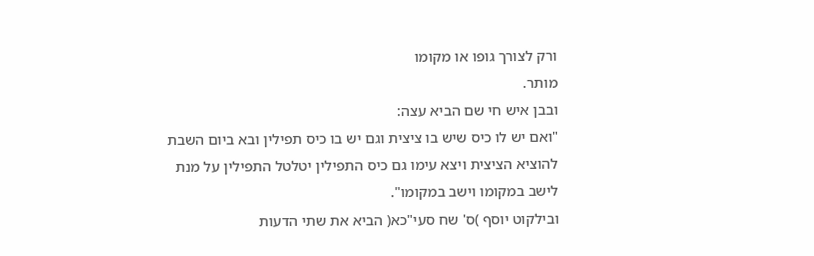ורק לצורך גופו או מקומו
מותר.
ובבן איש חי שם הביא עצה:
"ואם יש לו כיס שיש בו ציצית וגם יש בו כיס תפילין ובא ביום השבת
להוציא הציצית ויצא עימו גם כיס התפילין יטלטל התפילין על מנת
לישב במקומו וישב במקומו".
ובילקוט יוסף )ס' שח סעי"כא( הביא את שתי הדעות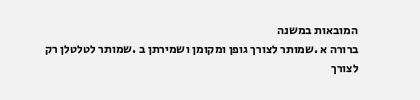המובאות במשנה
ברורה א .שמותר לצורך גופן ומקומן ושמירתן ב .שמותר לטלטלן רק
לצורך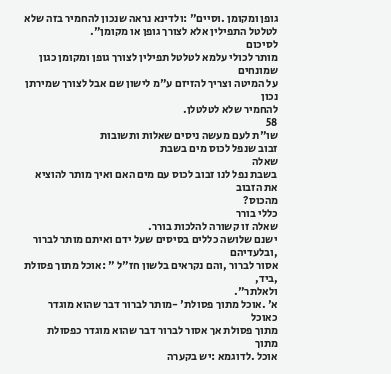גופן ומקומן .וסיים" :ולדינא נראה שנכון להחמיר בזה שלא
לטלטל התפילין אלא לצורך גופן או מקומן".
לסיכום
מותר לכולי עלמא לטלטל תפילין לצורך גופן ומקומן כגון שמונחים
על המיטה וצריך להזיזם ע"מ לישון שם אבל לצורך שמירתן נכון
להחמיר שלא לטלטלן.
58
שו"ת לעם מעשה ניסים שאלות ותשובות
זבוב שנפל לכוס מים בשבת
שאלה
בשבת נפל לנו זבוב לכוס עם מים האם ואיך מותר להוציא את הזבוב
מהכוס?
כללי בורר
שאלה זו קשורה להלכות בורר.
ישנם שלושה כללים בסיסים שעל ידם ואיתם מותר לברור ,ובלעדיהם
אסור לברור ,והם נקראים בלשון חז"ל " :אוכל מתוך פסולת ,ביד,
ולאלתר".
א' .אוכל מתוך פסולת' -מותר לברור דבר שהוא מוגדר כאוכל
מתוך פסולת אך אסור לברור דבר שהוא מוגדר כפסולת מתוך
אוכל .לדוגמא :יש בקערה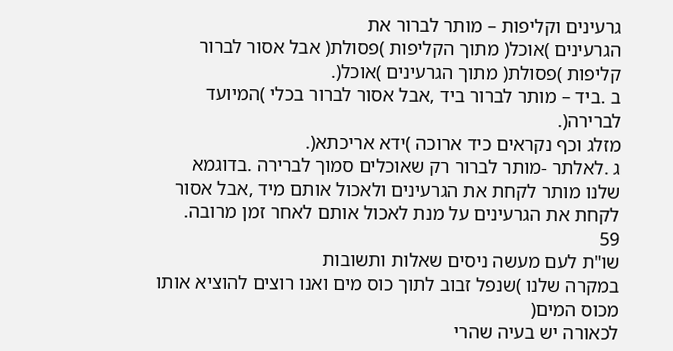גרעינים וקליפות – מותר לברור את
הגרעינים )אוכל( מתוך הקליפות )פסולת( אבל אסור לברור
קליפות )פסולת( מתוך הגרעינים )אוכל(.
ב .ביד – מותר לברור ביד ,אבל אסור לברור בכלי )המיועד לברירה(.
מזלג וכף נקראים כיד ארוכה )ידא אריכתא(.
ג .לאלתר -מותר לברור רק שאוכלים סמוך לברירה .בדוגמא
שלנו מותר לקחת את הגרעינים ולאכול אותם מיד ,אבל אסור
לקחת את הגרעינים על מנת לאכול אותם לאחר זמן מרובה.
59
שו"ת לעם מעשה ניסים שאלות ותשובות
במקרה שלנו )שנפל זבוב לתוך כוס מים ואנו רוצים להוציא אותו מכוס המים(
לכאורה יש בעיה שהרי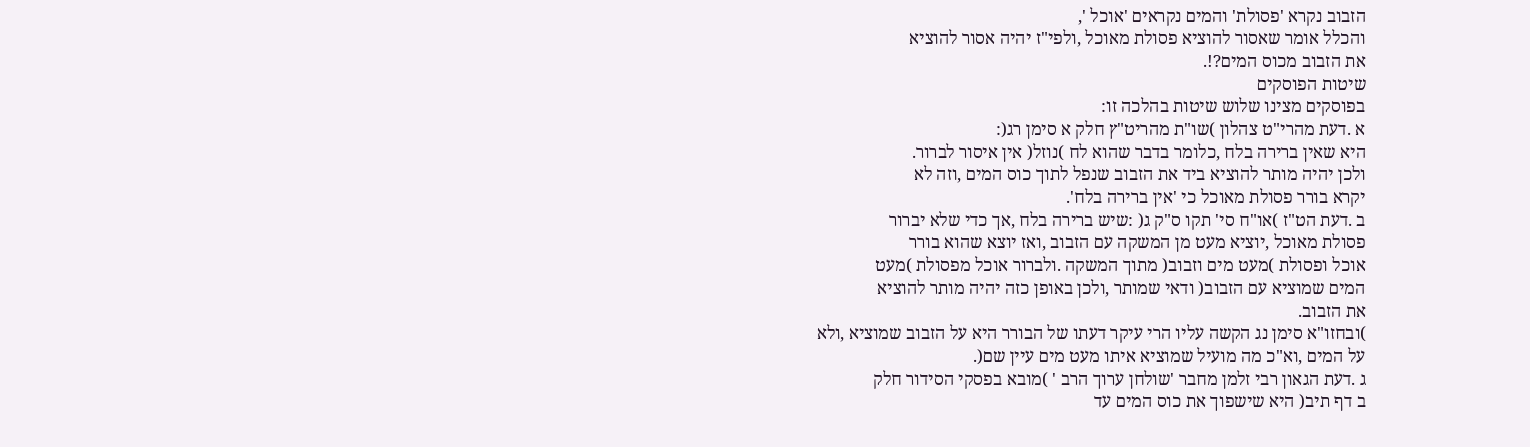הזבוב נקרא 'פסולת' והמים נקראים 'אוכל ',
והכלל אומר שאסור להוציא פסולת מאוכל ,ולפי"ז יהיה אסור להוציא
את הזבוב מכוס המים?!.
שיטות הפוסקים
בפוסקים מצינו שלוש שיטות בהלכה זו:
א .דעת מהרי"ט צהלון )שו"ת מהריט"ץ חלק א סימן רג(:
היא שאין ברירה בלח ,כלומר בדבר שהוא לח )נוזל( אין איסור לברור.
ולכן יהיה מותר להוציא ביד את הזבוב שנפל לתוך כוס המים ,וזה לא
יקרא בורר פסולת מאוכל כי 'אין ברירה בלח'.
ב .דעת הט"ז )או"ח סי' תקו ס"ק ג( :שיש ברירה בלח ,אך כדי שלא יברור
פסולת מאוכל ,יוציא מעט מן המשקה עם הזבוב ,ואז יוצא שהוא בורר
אוכל ופסולת )מעט מים וזבוב( מתוך המשקה .ולברור אוכל מפסולת )מעט
המים שמוציא עם הזבוב( ודאי שמותר ,ולכן באופן כזה יהיה מותר להוציא
את הזבוב.
)ובחזו"א סימן נג הקשה עליו הרי עיקר דעתו של הבורר היא על הזבוב שמוציא ,ולא
על המים ,וא"כ מה מועיל שמוציא איתו מעט מים עיין שם(.
ג .דעת הגאון רבי זלמן מחבר 'שולחן ערוך הרב ' )מובא בפסקי הסידור חלק
ב דף תיב( היא שישפוך את כוס המים עד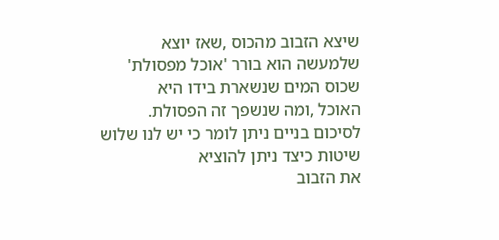שיצא הזבוב מהכוס ,שאז יוצא
שלמעשה הוא בורר 'אוכל מפסולת' שכוס המים שנשארת בידו היא
האוכל ,ומה שנשפך זה הפסולת.
לסיכום בניים ניתן לומר כי יש לנו שלוש שיטות כיצד ניתן להוציא
את הזבוב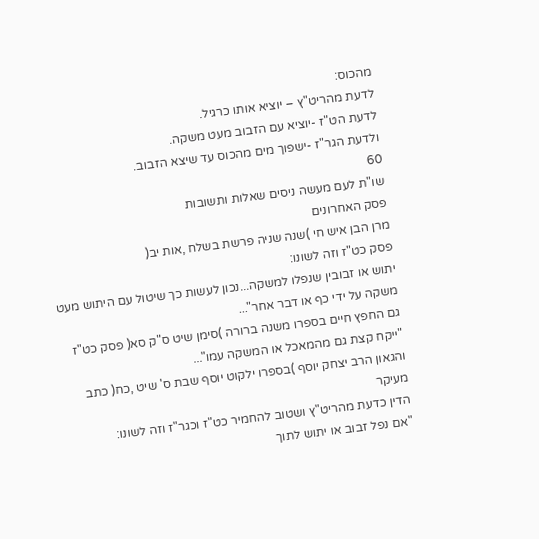מהכוס:
לדעת מהריט"ץ – יוציא אותו כרגיל.
לדעת הט"ז -יוציא עם הזבוב מעט משקה.
ולדעת הגר"ז -ישפוך מים מהכוס עד שיצא הזבוב.
60
שו"ת לעם מעשה ניסים שאלות ותשובות
פסק האחרונים
מרן הבן איש חי )שנה שניה פרשת בשלח ,אות יב(
פסק כט"ז וזה לשונו:
יתוש או זבובין שנפלו למשקה...נכון לעשות כך שיטול עם היתוש מעט
משקה על ידי כף או דבר אחר"...
גם החפץ חיים בספרו משנה ברורה )סימן שיט ס"ק סא( פסק כט"ז
"ייקח קצת גם מהמאכל או המשקה עמו"...
והגאון הרב יצחק יוסף )בספרו ילקוט יוסף שבת ס' שיט ,כח( כתב מעיקר
הדין כדעת מהריט"ץ ושטוב להחמיר כט"ז וכגר"ז וזה לשונו:
"אם נפל זבוב או יתוש לתוך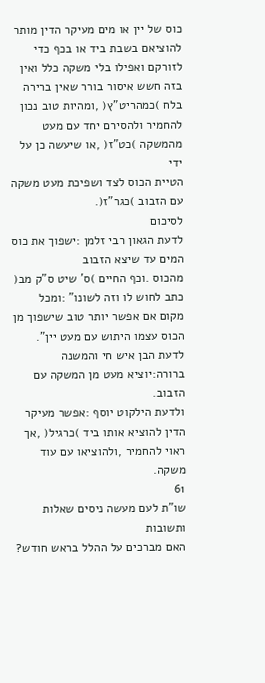כוס של יין או מים מעיקר הדין מותר
להוציאם בשבת ביד או בכף כדי לזורקם ואפילו בלי משקה כלל ואין
בזה חשש איסור בורר שאין ברירה בלח )כמהריט"ץ( ,ומהיות טוב נכון
להחמיר ולהסירם יחד עם מעט מהמשקה )כט"ז( ,או שיעשה כן על ידי
הטיית הכוס לצד ושפיכת מעט משקה עם הזבוב )כגר"ז(.
לסיכום
לדעת הגאון רבי זלמן :ישפוך את כוס המים עד שיצא הזבוב
מהכוס .וכף החיים )ס' שיט ס"ק מב( כתב לחוש לו וזה לשונו" :ומכל
מקום אם אפשר יותר טוב שישפוך מן הכוס עצמו היתוש עם מעט יין".
לדעת הבן איש חי והמשנה ברורה:יוציא מעט מן המשקה עם הזבוב.
ולדעת הילקוט יוסף :אפשר מעיקר הדין להוציא אותו ביד )כרגיל( ,אך
ראוי להחמיר ,ולהוציאו עם עוד משקה.
61
שו"ת לעם מעשה ניסים שאלות ותשובות
האם מברכים על ההלל בראש חודש?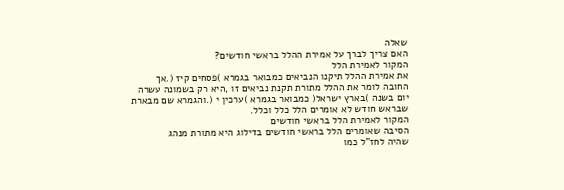שאלה
האם צריך לברך על אמירת ההלל בראשי חודשים?
המקור לאמירת הלל
את אמירת ההלל תיקנו הנביאים כמבואר בגמרא )פסחים קיז (.אך
החובה לומר את ההלל מתורת תקנת נביאים זו ,היא רק בשמונה עשרה
יום בשנה )בארץ ישראל( כמבואר בגמרא )ערכין י (.והגמרא שם מבארת
שבראש חודש לא אומרים הלל כלל וכלל.
המקור לאמירת הלל בראשי חודשים
הסיבה שאומרים הלל בראשי חודשים בדילוג היא מתורת מנהג
שהיה לחז"ל כמו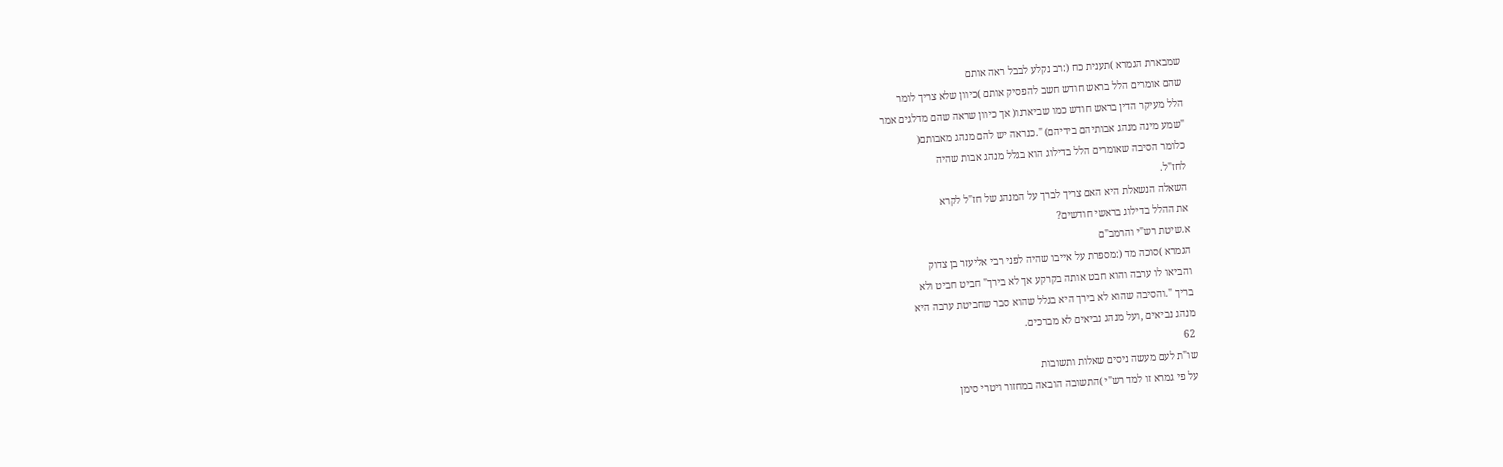שמבארת הגמרא )תענית כח (:רב נקלע לבבל ראה אותם
שהם אומרים הלל בראש חודש חשב להפסיק אותם )כיוון שלא צריך לומר
הלל מעיקר הדין בראש חודש כמו שביארנו( אך כיוון שראה שהם מדלגים אמר
"שמע מינה מנהג אבותיהם בידיהם) ".כנראה יש להם מנהג מאבותם(
כלומר הסיבה שאומרים הלל בדילוג הוא בגלל מנהג אבות שהיה
לחז"ל.
השאלה הנשאלת היא האם צריך לברך על המנהג של חז"ל לקרא
את ההלל בדילוג בראשי חודשים?
א.שיטת רש"י והרמב"ם
הגמרא )סוכה מד (:מספרת על אייבו שהיה לפני רבי אליעזר בן צדוק
והביאו לו ערבה והוא חבט אותה בקרקע אך לא בירך" חביט חביט ולא
בריך ".והסיבה שהוא לא בירך היא בגלל שהוא סבר שחביטת ערבה היא
מנהג נביאים ,ועל מנהג נביאים לא מברכים.
62
שו"ת לעם מעשה ניסים שאלות ותשובות
על פי גמרא זו למד רש"י )התשובה הובאה במחזור ויטרי סימן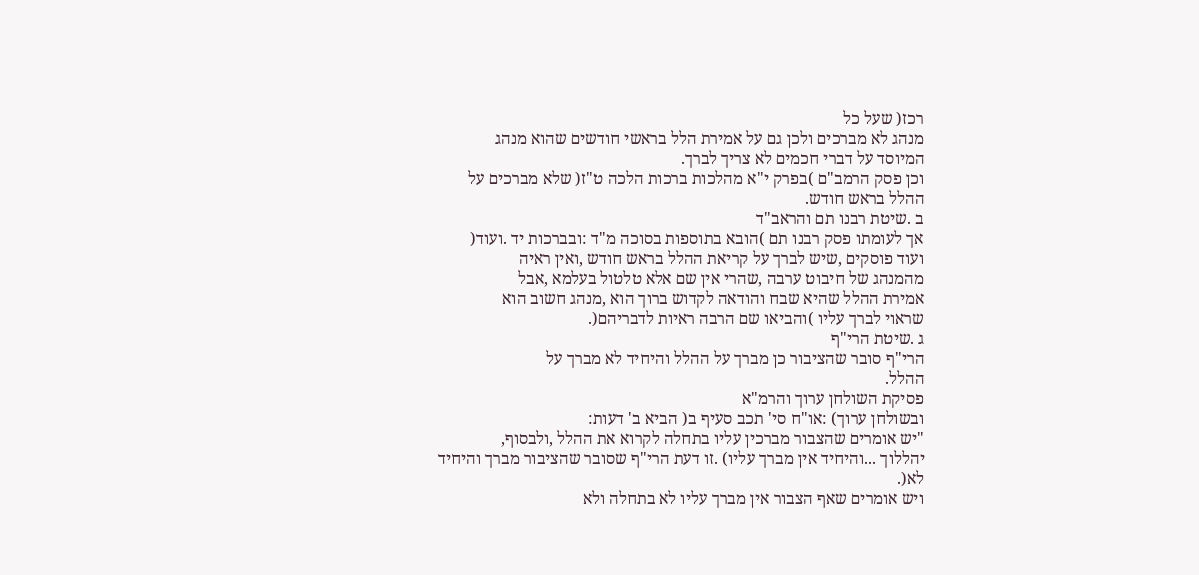רכז( שעל כל
מנהג לא מברכים ולכן גם על אמירת הלל בראשי חודשים שהוא מנהג
המיוסד על דברי חכמים לא צריך לברך.
וכן פסק הרמב"ם )בפרק י"א מהלכות ברכות הלכה ט"ז( שלא מברכים על
ההלל בראש חודש.
ב .שיטת רבנו תם והראב"ד
אך לעומתו פסק רבנו תם )הובא בתוספות בסוכה מ"ד :ובברכות יד .ועוד(
ועוד פוסקים ,שיש לברך על קריאת ההלל בראש חודש ,ואין ראיה
מהמנהג של חיבוט ערבה ,שהרי אין שם אלא טלטול בעלמא ,אבל
אמירת ההלל שהיא שבח והודאה לקדוש ברוך הוא ,מנהג חשוב הוא
שראוי לברך עליו )והביאו שם הרבה ראיות לדבריהם(.
ג .שיטת הרי"ף
הרי"ף סובר שהציבור כן מברך על ההלל והיחיד לא מברך על
ההלל.
פסיקת השולחן ערוך והרמ"א
ובשולחן ערוך) :או"ח סי' תכב סעיף ב( הביא ב' דעות:
"יש אומרים שהצבור מברכין עליו בתחלה לקרוא את ההלל ,ולבסוף,
יהללוך ...והיחיד אין מברך עליו) .זו דעת הרי"ף שסובר שהציבור מברך והיחיד
לא(.
ויש אומרים שאף הצבור אין מברך עליו לא בתחלה ולא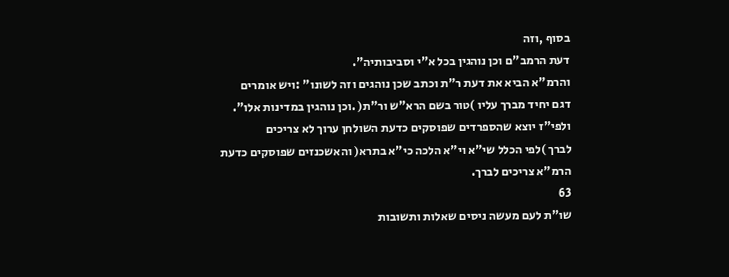בסוף ,וזה
דעת הרמב"ם וכן נוהגין בכל א"י וסביבותיה".
והרמ"א הביא את דעת ר"ת וכתב שכן נוהגים וזה לשונו" :ויש אומרים
דגם יחיד מברך עליו )טור בשם הרא"ש ור"ת( .וכן נוהגין במדינות אלו".
ולפי"ז יוצא שהספרדים שפוסקים כדעת השולחן ערוך לא צריכים
לברך )לפי הכלל שי"א וי"א הלכה כי"א בתרא( והאשכנזים שפוסקים כדעת
הרמ"א צריכים לברך.
63
שו"ת לעם מעשה ניסים שאלות ותשובות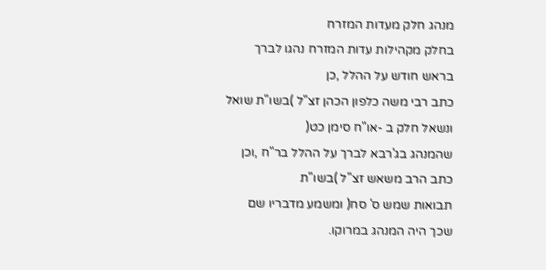מנהג חלק מעדות המזרח
בחלק מקהילות עדות המזרח נהגו לברך בראש חודש על ההלל ,כן
כתב רבי משה כלפון הכהן זצ"ל )בשו"ת שואל ונשאל חלק ב -או"ח סימן כט(
שהמנהג בג'רבא לברך על ההלל בר"ח ,וכן כתב הרב משאש זצ"ל )בשו"ת
תבואות שמש ס' סח( ומשמע מדבריו שם שכך היה המנהג במרוקו.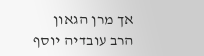אך מרן הגאון הרב עובדיה יוסף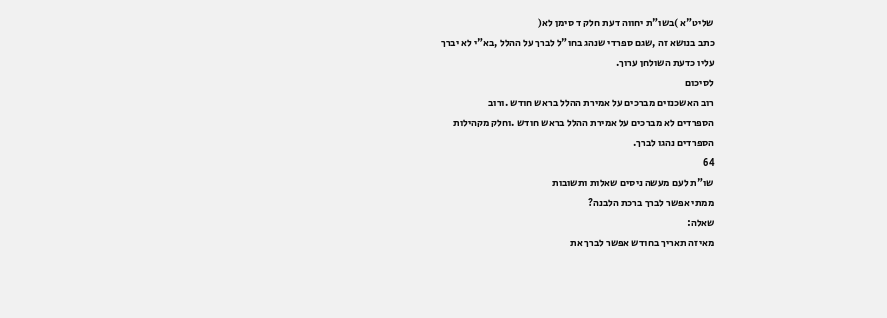שליט"א )בשו"ת יחווה דעת חלק ד סימן לא(
כתב בנושא זה ,שגם ספרדי שנהג בחו"ל לברך על ההלל ,בא"י לא יברך
עליו כדעת השולחן ערוך.
לסיכום
רוב האשכנזים מברכים על אמירת ההלל בראש חודש .ורוב
הספרדים לא מברכים על אמירת ההלל בראש חודש .וחלק מקהילות
הספרדים נהגו לברך.
64
שו"ת לעם מעשה ניסים שאלות ותשובות
ממתי אפשר לברך ברכת הלבנה?
שאלה:
מאיזה תאריך בחודש אפשר לברך את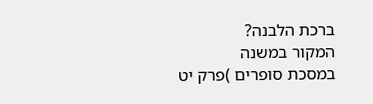ברכת הלבנה?
המקור במשנה
במסכת סופרים )פרק יט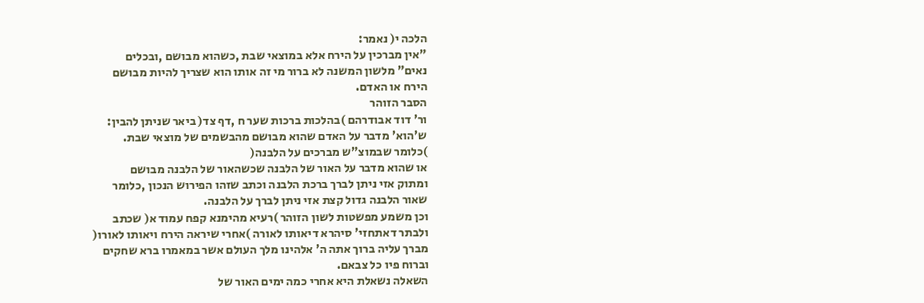הלכה י( נאמר:
"אין מברכין על הירח אלא במוצאי שבת ,כשהוא מבושם ,ובכלים
נאים" מלשון המשנה לא ברור מי זה אותו הוא שצריך להיות מבושם
הירח או האדם.
הסבר הזוהר
ור' דוד אבודרהם )בהלכות ברכות שער ח ,דף צד( ביאר שניתן להבין:
ש'הוא' מדבר על האדם שהוא מבושם מהבשמים של מוצאי שבת.
)כלומר שבמוצ"ש מברכים על הלבנה(
או שהוא מדבר על האור של הלבנה שכשהאור של הלבנה מבושם
ומתוק אזי ניתן לברך ברכת הלבנה וכתב שזהו הפירוש הנכון ,כלומר
שאור הלבנה גדול קצת אזי ניתן לברך על הלבנה.
וכן משמע מפשטות לשון הזוהר )רעיא מהימנא קפח עמוד א( שכתב
ולבתר דאתחזי' סיהרא דיאותו לאורה )אחרי שיראה הירח ויאותו לאורו(
מברך עליה ברוך אתה ה' אלהינו מלך העולם אשר במאמרו ברא שחקים
וברוח פיו כל צבאם.
השאלה נשאלת היא אחרי כמה ימים האור של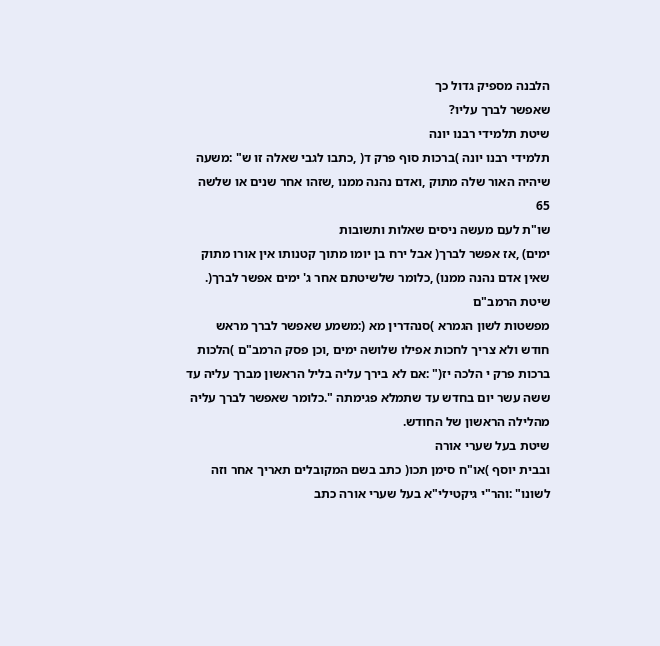הלבנה מספיק גדול כך
שאפשר לברך עליו?
שיטת תלמידי רבנו יונה
תלמידי רבנו יונה )ברכות סוף פרק ד( ,כתבו לגבי שאלה זו ש" :משעה
שיהיה האור שלה מתוק ,ואדם נהנה ממנו ,שזהו אחר שנים או שלשה
65
שו"ת לעם מעשה ניסים שאלות ותשובות
ימים) ,אז אפשר לברך( אבל ירח בן יומו מתוך קטנותו אין אורו מתוק
שאין אדם נהנה ממנו) ,כלומר שלשיטתם אחר ג' ימים אפשר לברך(.
שיטת הרמב"ם
מפשטות לשון הגמרא )סנהדרין מא (:משמע שאפשר לברך מראש
חודש ולא צריך לחכות אפילו שלושה ימים ,וכן פסק הרמב"ם )הלכות
ברכות פרק י הלכה יז(" :אם לא בירך עליה בליל הראשון מברך עליה עד
ששה עשר יום בחדש עד שתמלא פגימתה ".כלומר שאפשר לברך עליה
מהלילה הראשון של החודש.
שיטת בעל שערי אורה
ובבית יוסף )או"ח סימן תכו( כתב בשם המקובלים תאריך אחר וזה
לשונו" :והר"י גיקטילי"א בעל שערי אורה כתב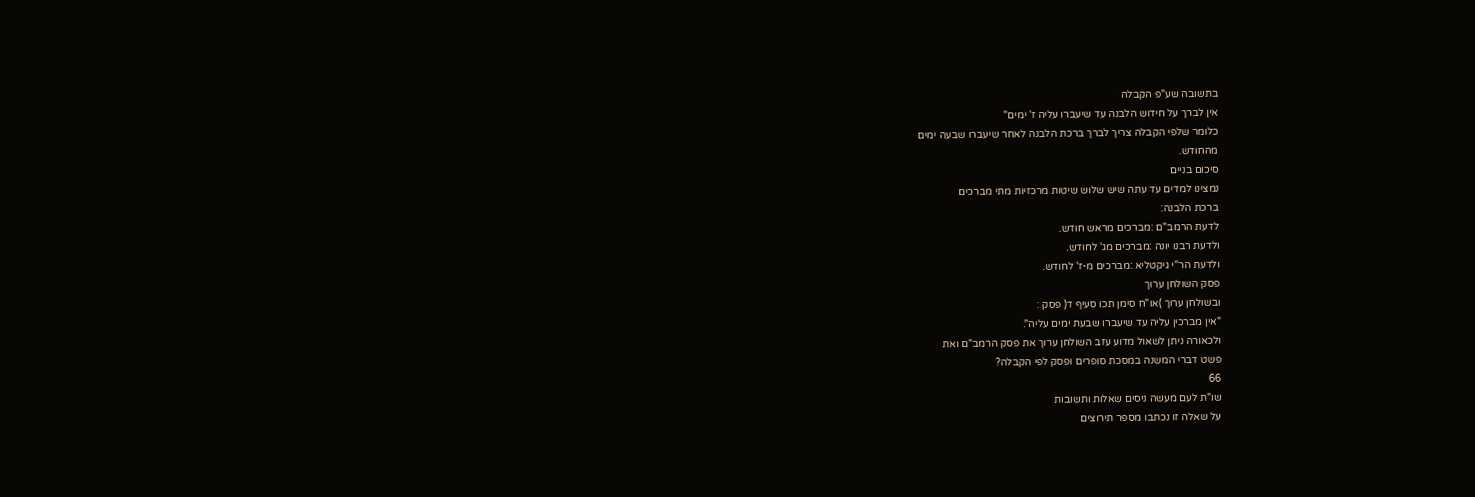בתשובה שע"פ הקבלה
אין לברך על חידוש הלבנה עד שיעברו עליה ז' ימים"
כלומר שלפי הקבלה צריך לברך ברכת הלבנה לאחר שיעברו שבעה ימים
מהחודש.
סיכום בניים
נמצינו למדים עד עתה שיש שלוש שיטות מרכזיות מתי מברכים
ברכת הלבנה:
לדעת הרמב"ם :מברכים מראש חודש.
ולדעת רבנו יונה :מברכים מג' לחודש.
ולדעת הר"י גיקטליא :מברכים מ-ז' לחודש.
פסק השולחן ערוך
ובשולחן ערוך )או"ח סימן תכו סעיף ד( פסק :
"אין מברכין עליה עד שיעברו שבעת ימים עליה".
ולכאורה ניתן לשאול מדוע עזב השולחן ערוך את פסק הרמב"ם ואת
פשט דברי המשנה במסכת סופרים ופסק לפי הקבלה?
66
שו"ת לעם מעשה ניסים שאלות ותשובות
על שאלה זו נכתבו מספר תירוצים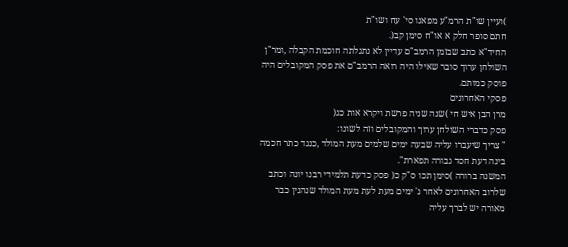)ועיין שו"ת הרמ"ע מפאנו סי' עח ושו"ת
חתם סופר חלק א או"ח סימן קב(.
החיד"א כתב שבזמן הרמב"ם עדיין לא נתגלתה חוכמת הקבלה ,ומר"ן
השולחן ערוך סובר שאילו היה רואה הרמב"ם את פסק המקובלים היה
פוסק כמותם.
פסקי האחרונים
מרן הבן איש חי )שנה שניה פרשת ויקרא אות כג(
פסק כדברי השולחן ערוך והמקובלים וזה לשונו:
" צריך שיעברו עליה שבעה ימים שלמים מעת המולד ,כנגד כתר חכמה
בינה דעת חסד גבורה תפארת".
המשנה ברורה )סימן תכו ס"ק כ( פסק כדעת תלמידי רבנו יונה וכתב
שלרוב האחרונים לאחר ג' ימים מעת לעת מעת המולד שנהנין כבר
מאורה יש לברך עליה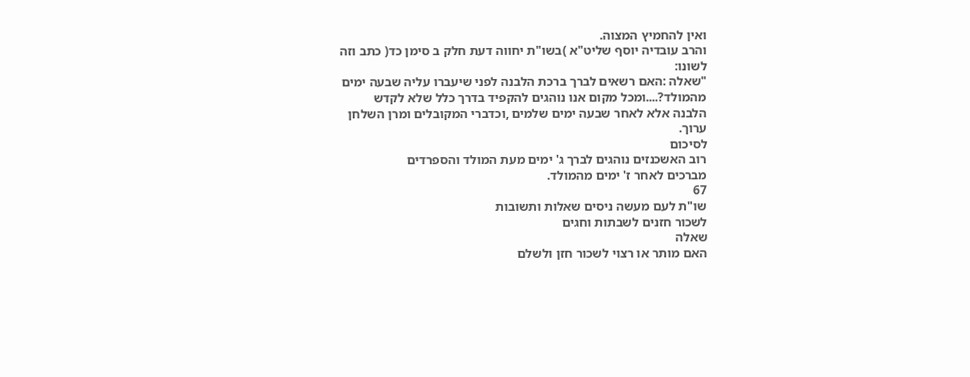ואין להחמיץ המצוה.
והרב עובדיה יוסף שליט"א )בשו"ת יחווה דעת חלק ב סימן כד( כתב וזה
לשונו:
"שאלה :האם רשאים לברך ברכת הלבנה לפני שיעברו עליה שבעה ימים
מהמולד?....ומכל מקום אנו נוהגים להקפיד בדרך כלל שלא לקדש
הלבנה אלא לאחר שבעה ימים שלמים ,וכדברי המקובלים ומרן השלחן
ערוך.
לסיכום
רוב האשכנזים נוהגים לברך ג' ימים מעת המולד והספרדים
מברכים לאחר ז' ימים מהמולד.
67
שו"ת לעם מעשה ניסים שאלות ותשובות
לשכור חזנים לשבתות וחגים
שאלה
האם מותר או רצוי לשכור חזן ולשלם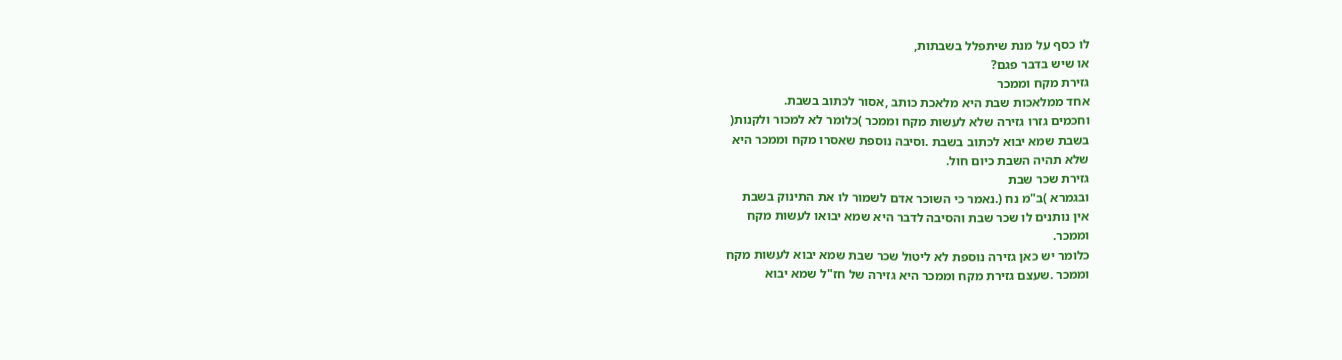לו כסף על מנת שיתפלל בשבתות,
או שיש בדבר פגם?
גזירת מקח וממכר
אחד ממלאכות שבת היא מלאכת כותב ,אסור לכתוב בשבת.
וחכמים גזרו גזירה שלא לעשות מקח וממכר )כלומר לא למכור ולקנות(
בשבת שמא יבוא לכתוב בשבת .וסיבה נוספת שאסרו מקח וממכר היא
שלא תהיה השבת כיום חול.
גזירת שכר שבת
ובגמרא )ב"מ נח (.נאמר כי השוכר אדם לשמור לו את התינוק בשבת
אין נותנים לו שכר שבת והסיבה לדבר היא שמא יבואו לעשות מקח
וממכר.
כלומר יש כאן גזירה נוספת לא ליטול שכר שבת שמא יבוא לעשות מקח
וממכר .שעצם גזירת מקח וממכר היא גזירה של חז"ל שמא יבוא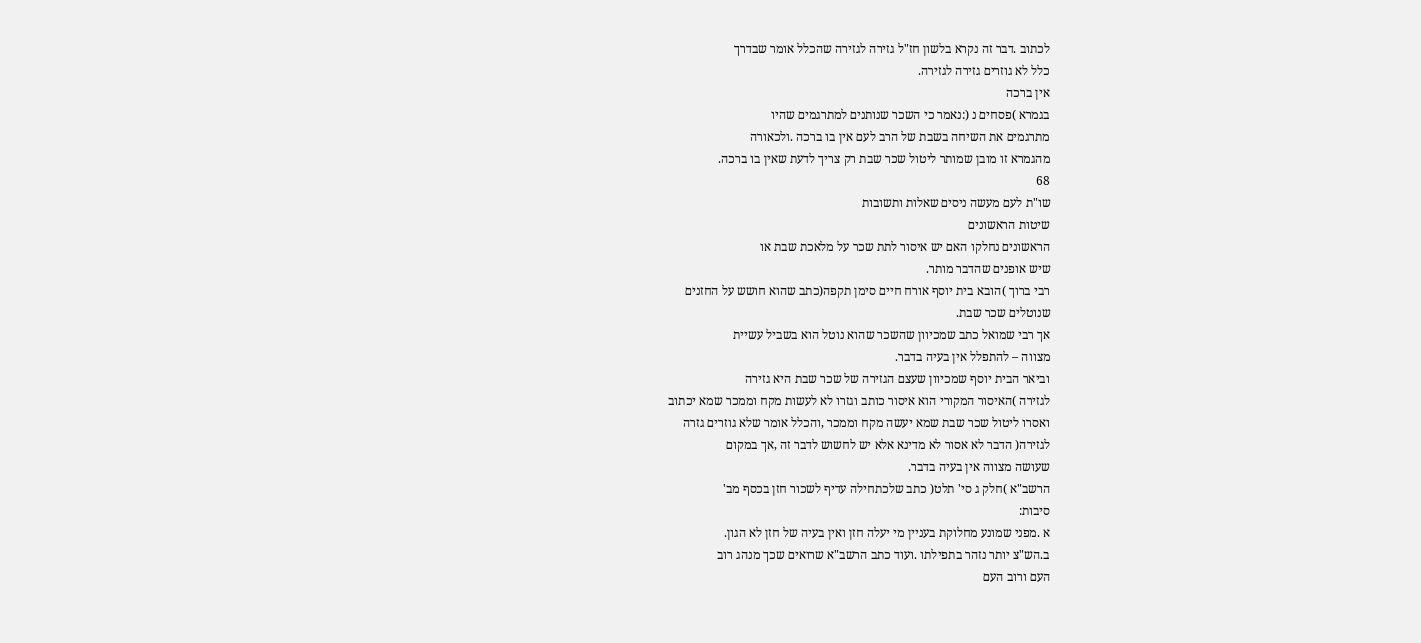לכתוב .דבר זה נקרא בלשון חז"ל גזירה לגזירה שהכלל אומר שבדרך
כלל לא גוזרים גזירה לגזירה.
אין ברכה
בגמרא )פסחים נ (:נאמר כי השכר שנותנים למתרגמים שהיו
מתרגמים את השיחה בשבת של הרב לעם אין בו ברכה .ולכאורה
מהגמרא זו מובן שמותר ליטול שכר שבת רק צריך לדעת שאין בו ברכה.
68
שו"ת לעם מעשה ניסים שאלות ותשובות
שיטות הראשונים
הראשונים נחלקו האם יש איסור לתת שכר על מלאכת שבת או
שיש אופנים שהדבר מותר.
רבי ברוך )הובא בית יוסף אורח חיים סימן תקפה(כתב שהוא חושש על החזנים
שנוטלים שכר שבת.
אך רבי שמואל כתב שמכיוון שהשכר שהוא נוטל הוא בשביל עשיית
מצווה – להתפלל אין בעיה בדבר.
וביאר הבית יוסף שמכיוון שעצם הגזירה של שכר שבת היא גזירה
לגזירה )האיסור המקורי הוא איסור כותב וגזרו לא לעשות מקח וממכר שמא יכתוב
ואסרו ליטול שכר שבת שמא יעשה מקח וממכר ,והכלל אומר שלא גוזרים גזרה
לגזירה( הדבר לא אסור לא מדינא אלא יש לחשוש לדבר זה ,אך במקום
שעושה מצווה אין בעיה בדבר.
הרשב"א )חלק ג סי' תלט( כתב שלכתחילה עדיף לשכור חזן בכסף מב'
סיבות:
א .מפני שמונע מחלוקת בעניין מי יעלה חזן ואין בעיה של חזן לא הגון.
ב.הש"צ יותר נזהר בתפילתו .ועוד כתב הרשב"א שרואים שכך מנהג רוב
העם ורוב העם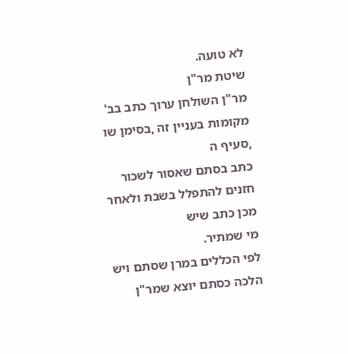לא טועה.
שיטת מר"ן
מר"ן השולחן ערוך כתב בב' מקומות בעניין זה ,בסימן שו ,סעיף ה
כתב בסתם שאסור לשכור חזנים להתפלל בשבת ולאחר מכן כתב שיש
מי שמתיר.
לפי הכללים במרן שסתם ויש הלכה כסתם יוצא שמר"ן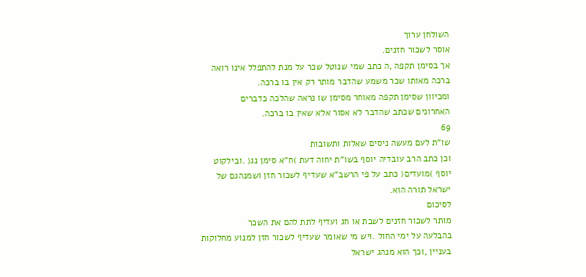השולחן ערוך
אוסר לשכור חזנים.
אך בסימן תקפה ,ה כתב שמי שנוטל שכר על מנת להתפלל אינו רואה
ברכה מאותו שכר משמע שהדבר מותר רק אין בו ברכה.
ומכיוון שסימן תקפה מאוחר מסימן שו נראה שהלכה כדברים
האחרונים שכתב שהדבר לא אסור אלא שאין בו ברכה.
69
שו"ת לעם מעשה ניסים שאלות ותשובות
וכן כתב הרב עובדיה יוסף בשו"ת יחוה דעת )ח"א סימן נג( .ובילקוט
יוסף )מועדים( כתב על פי הרשב"א שעדיף לשכור חזן ושמנהגם של
ישראל תורה הוא.
לסיכום
מותר לשכור חזנים לשבת או חג ועדיף לתת להם את השכר
בהבלעה על ימי החול .ויש מי שאומר שעדיף לשכור חזן למנוע מחלוקות
בעניין ,וכך הוא מנהג ישראל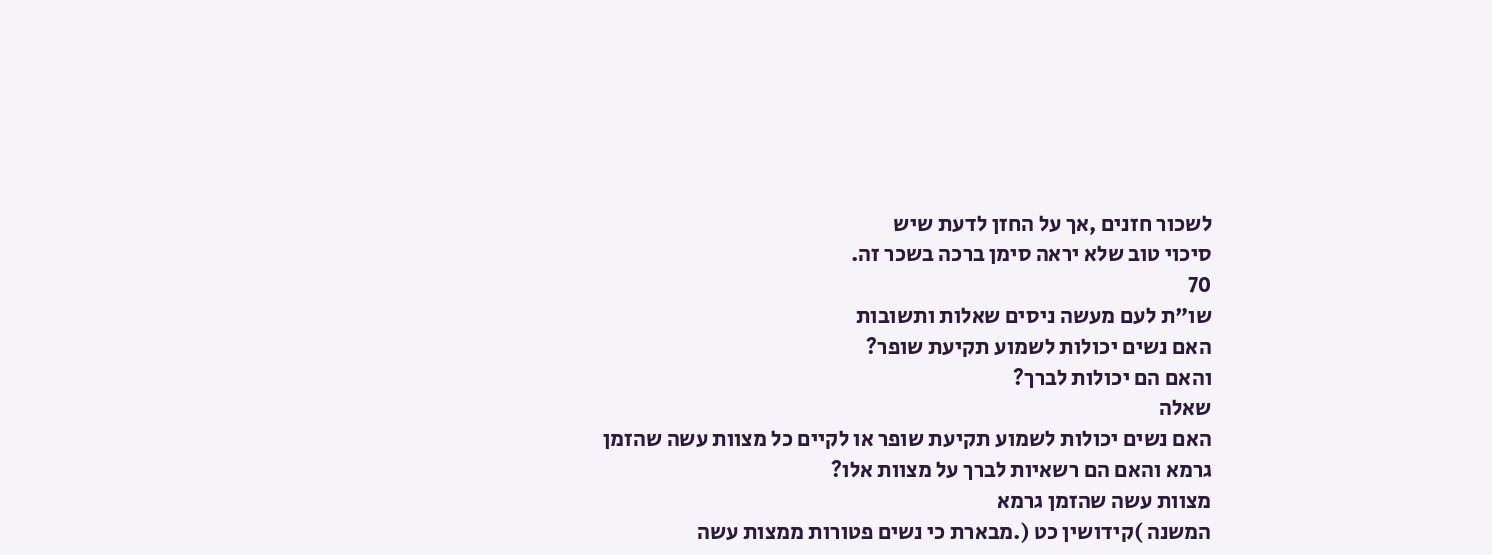לשכור חזנים ,אך על החזן לדעת שיש
סיכוי טוב שלא יראה סימן ברכה בשכר זה.
70
שו"ת לעם מעשה ניסים שאלות ותשובות
האם נשים יכולות לשמוע תקיעת שופר?
והאם הם יכולות לברך?
שאלה
האם נשים יכולות לשמוע תקיעת שופר או לקיים כל מצוות עשה שהזמן
גרמא והאם הם רשאיות לברך על מצוות אלו?
מצוות עשה שהזמן גרמא
המשנה )קידושין כט (.מבארת כי נשים פטורות ממצות עשה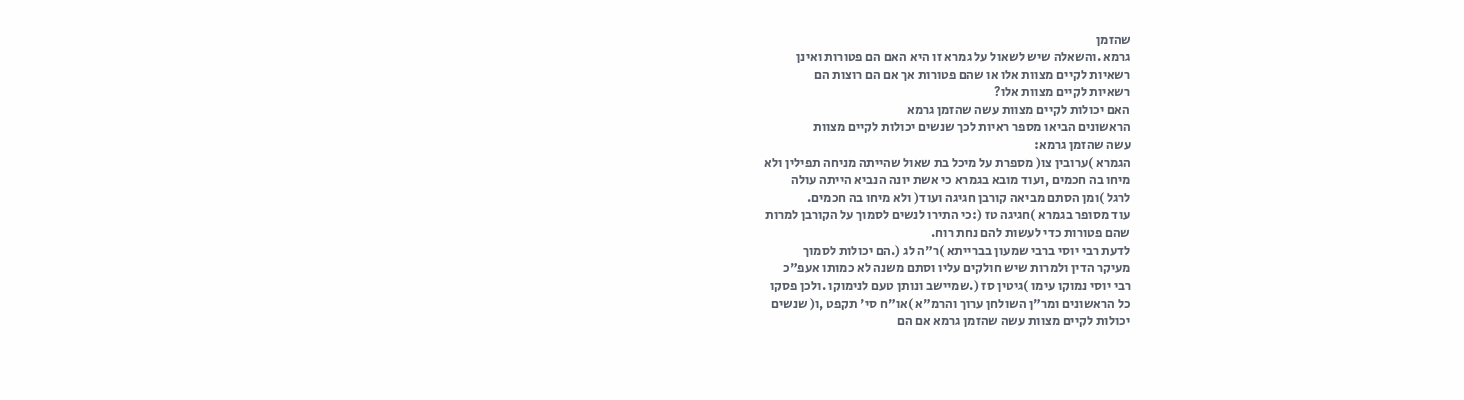שהזמן
גרמא .והשאלה שיש לשאול על גמרא זו היא האם הם פטורות ואינן
רשאיות לקיים מצוות אלו או שהם פטורות אך אם הם רוצות הם
רשאיות לקיים מצוות אלו?
האם יכולות לקיים מצוות עשה שהזמן גרמא
הראשונים הביאו מספר ראיות לכך שנשים יכולות לקיים מצוות
עשה שהזמן גרמא:
הגמרא )ערובין צו( מספרת על מיכל בת שאול שהייתה מניחה תפילין ולא
מיחו בה חכמים ,ועוד מובא בגמרא כי אשת יונה הנביא הייתה עולה
לרגל )ומן הסתם מביאה קורבן חגיגה ועוד( ולא מיחו בה חכמים.
עוד מסופר בגמרא )חגיגה טז (:כי התירו לנשים לסמוך על הקורבן למרות
שהם פטורות כדי לעשות להם נחת רוח.
לדעת רבי יוסי ברבי שמעון בברייתא )ר"ה לג (.הם יכולות לסמוך
מעיקר הדין ולמרות שיש חולקים עליו וסתם משנה לא כמותו אעפ"כ
רבי יוסי נמוקו עימו )גיטין סז (.שמיישב ונותן טעם לנימוקו .ולכן פסקו
כל הראשונים ומר"ן השולחן ערוך והרמ"א )או"ח סי' תקפט ,ו( שנשים
יכולות לקיים מצוות עשה שהזמן גרמא אם הם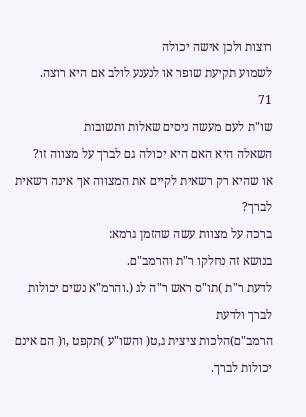רוצות ולכן אישה יכולה
לשמוע תקיעת שופר או לנענע לולב אם היא רוצה.
71
שו"ת לעם מעשה ניסים שאלות ותשובות
השאלה היא האם היא יכולה גם לברך על מצווה זו?
או שהיא רק רשאית לקיים את המצווה אך אינה רשאית לברך?
ברכה על מצוות עשה שהזמן גרמא:
בנושא זה נחלקו ר"ת והרמב"ם.
לדעת ר"ת )תו"ס ראש ר"ה לג (.והרמ"א נשים יכולות לברך ולדעת
הרמב"ם)הלכות ציצית ג,ט( והשו"ע )תקפט ,ו( הם אינם יכולות לברך.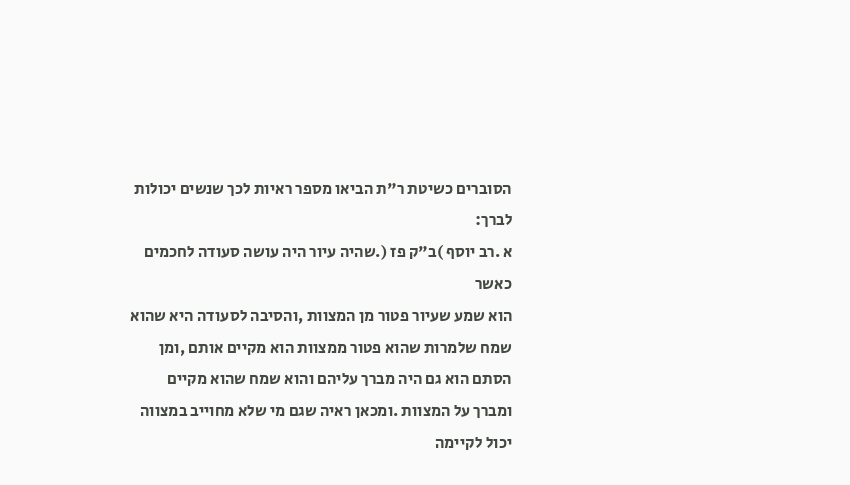הסוברים כשיטת ר"ת הביאו מספר ראיות לכך שנשים יכולות לברך:
א .רב יוסף )ב"ק פז (.שהיה עיור היה עושה סעודה לחכמים כאשר
הוא שמע שעיור פטור מן המצוות ,והסיבה לסעודה היא שהוא
שמח שלמרות שהוא פטור ממצוות הוא מקיים אותם ,ומן
הסתם הוא גם היה מברך עליהם והוא שמח שהוא מקיים
ומברך על המצוות .ומכאן ראיה שגם מי שלא מחוייב במצווה
יכול לקיימה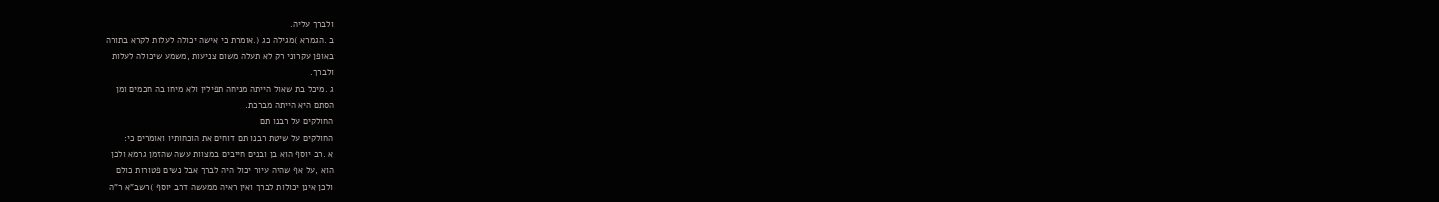ולברך עליה.
ב .הגמרא )מגילה כג (.אומרת כי אישה יכולה לעלות לקרא בתורה
באופן עקרוני רק לא תעלה משום צניעות ,משמע שיכולה לעלות
ולברך.
ג .מיכל בת שאול הייתה מניחה תפילין ולא מיחו בה חכמים ומן
הסתם היא הייתה מברכת.
החולקים על רבנו תם
החולקים על שיטת רבנו תם דוחים את הוכחותיו ואומרים כי:
א .רב יוסף הוא בן ובנים חייבים במצוות עשה שהזמן גרמא ולכן
הוא ,על אף שהיה עיור יכול היה לברך אבל נשים פטורות כולם
ולכן אינן יכולות לברך ואין ראיה ממעשה דרב יוסף )רשב"א ר"ה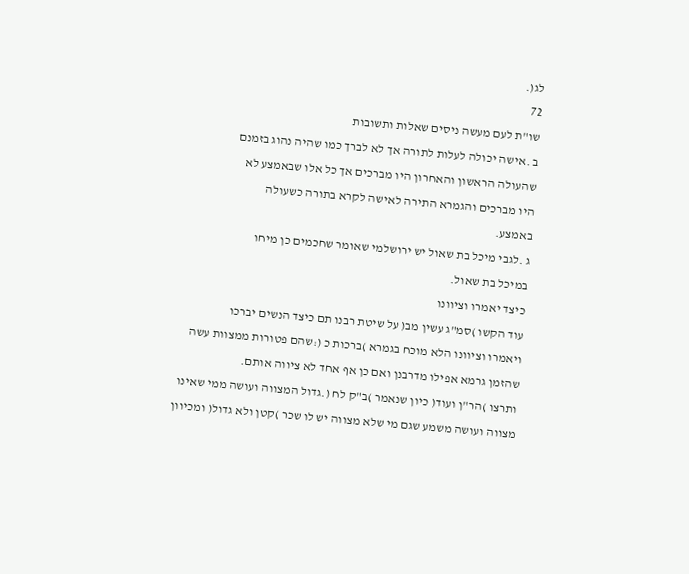לג(.
72
שו"ת לעם מעשה ניסים שאלות ותשובות
ב .אישה יכולה לעלות לתורה אך לא לברך כמו שהיה נהוג בזמנם
שהעולה הראשון והאחרון היו מברכים אך כל אלו שבאמצע לא
היו מברכים והגמרא התירה לאישה לקרא בתורה כשעולה
באמצע.
ג .לגבי מיכל בת שאול יש ירושלמי שאומר שחכמים כן מיחו
במיכל בת שאול.
כיצד יאמרו וציוונו
עוד הקשו )סמ"ג עשין מב( על שיטת רבנו תם כיצד הנשים יברכו
ויאמרו וציוונו הלא מוכח בגמרא )ברכות כ (:שהם פטורות ממצוות עשה
שהזמן גרמא אפילו מדרבנן ואם כן אף אחד לא ציווה אותם.
ותרצו )הר"ן ועוד( כיון שנאמר )ב"ק לח (.גדול המצווה ועושה ממי שאינו
מצווה ועושה משמע שגם מי שלא מצווה יש לו שכר )קטן ולא גדול( ומכיוון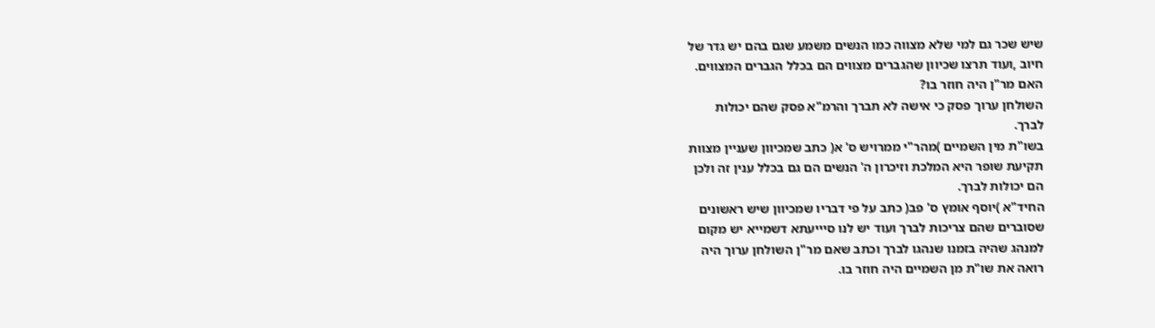שיש שכר גם למי שלא מצווה כמו הנשים משמע שגם בהם יש גדר של
חיוב ,ועוד תרצו שכיוון שהגברים מצווים הם בכלל הגברים המצווים.
האם מר"ן היה חוזר בו?
השולחן ערוך פסק כי אישה לא תברך והרמ"א פסק שהם יכולות
לברך.
בשו"ת מין השמיים )מהר"י ממרויש ס' א( כתב שמכיוון שעניין מצוות
תקיעת שופר היא המלכת וזיכרון ה' הנשים הם גם בכלל ענין זה ולכן
הם יכולות לברך.
החיד"א )יוסף אומץ ס' פב( כתב על פי דבריו שמכיוון שיש ראשונים
שסוברים שהם צריכות לברך ועוד יש לנו סיייעתא דשמייא יש מקום
למנהג שהיה בזמנו שנהגו לברך וכתב שאם מר"ן השולחן ערוך היה
רואה את שו"ת מן השמיים היה חוזר בו.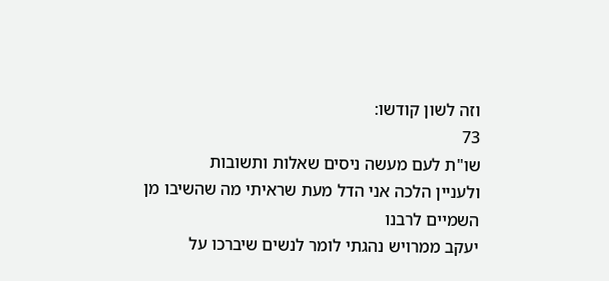וזה לשון קודשו:
73
שו"ת לעם מעשה ניסים שאלות ותשובות
ולעניין הלכה אני הדל מעת שראיתי מה שהשיבו מן השמיים לרבנו
יעקב ממרויש נהגתי לומר לנשים שיברכו על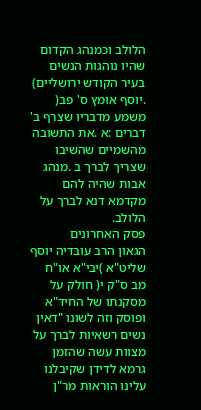הלולב וכמנהג הקדום
שהיו נוהגות הנשים בעיר הקודש ירושליים) .יוסף אומץ ס' פב(
משמע מדבריו שצרף ב' דברים :א .את התשובה מהשמיים שהשיבו
שצריך לברך ב .מנהג אבות שהיה להם מקדמא דנא לברך על הלולב.
פסק האחרונים
הגאון הרב עובדיה יוסף שליט"א )יבי"א או"ח מב ס"ק י( חולק על
מסקנתו של החיד"א ופוסק וזה לשונו "דאין נשים רשאיות לברך על
מצוות עשה שהזמן גרמא לדידן שקיבלנו עלינו הוראות מר"ן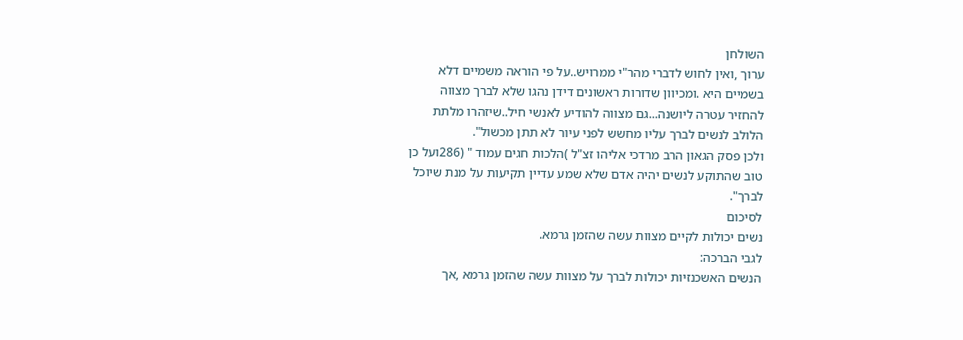השולחן
ערוך ,ואין לחוש לדברי מהר"י ממרויש..על פי הוראה משמיים דלא
בשמיים היא .ומכיוון שדורות ראשונים דידן נהגו שלא לברך מצווה
להחזיר עטרה ליושנה...גם מצווה להודיע לאנשי חיל..שיזהרו מלתת
הלולב לנשים לברך עליו מחשש לפני עיור לא תתן מכשול".
ולכן פסק הגאון הרב מרדכי אליהו זצ"ל )הלכות חגים עמוד " (286ועל כן
טוב שהתוקע לנשים יהיה אדם שלא שמע עדיין תקיעות על מנת שיוכל
לברך".
לסיכום
נשים יכולות לקיים מצוות עשה שהזמן גרמא.
לגבי הברכה:
הנשים האשכנזיות יכולות לברך על מצוות עשה שהזמן גרמא ,אך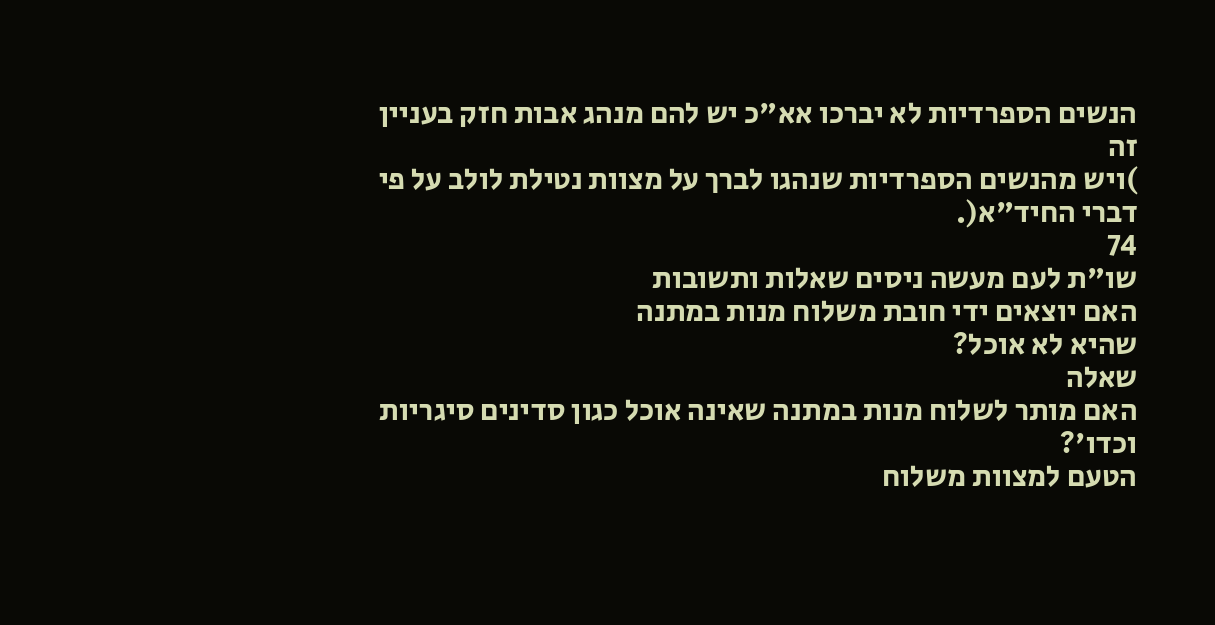הנשים הספרדיות לא יברכו אא"כ יש להם מנהג אבות חזק בעניין זה
)ויש מהנשים הספרדיות שנהגו לברך על מצוות נטילת לולב על פי דברי החיד"א(.
74
שו"ת לעם מעשה ניסים שאלות ותשובות
האם יוצאים ידי חובת משלוח מנות במתנה
שהיא לא אוכל?
שאלה
האם מותר לשלוח מנות במתנה שאינה אוכל כגון סדינים סיגריות
וכדו'?
הטעם למצוות משלוח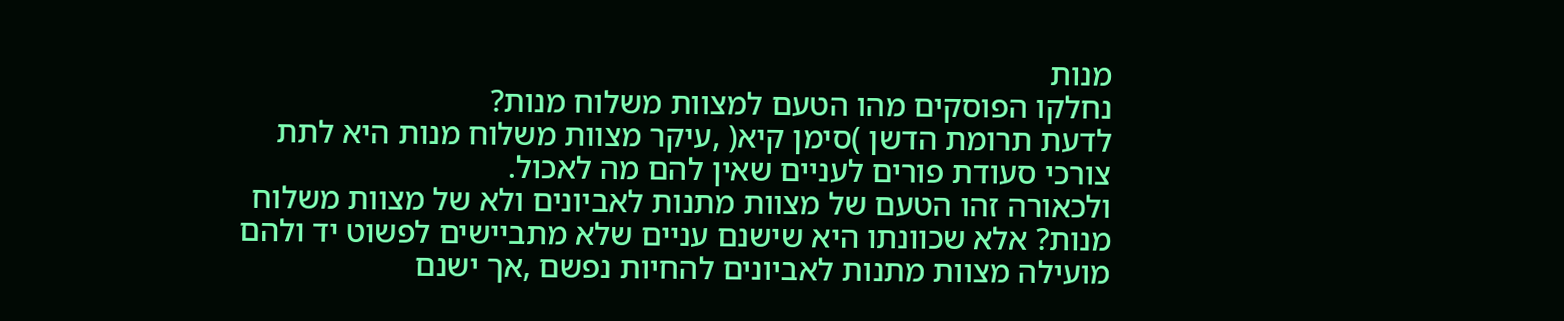מנות
נחלקו הפוסקים מהו הטעם למצוות משלוח מנות?
לדעת תרומת הדשן )סימן קיא( ,עיקר מצוות משלוח מנות היא לתת
צורכי סעודת פורים לעניים שאין להם מה לאכול.
ולכאורה זהו הטעם של מצוות מתנות לאביונים ולא של מצוות משלוח
מנות? אלא שכוונתו היא שישנם עניים שלא מתביישים לפשוט יד ולהם
מועילה מצוות מתנות לאביונים להחיות נפשם ,אך ישנם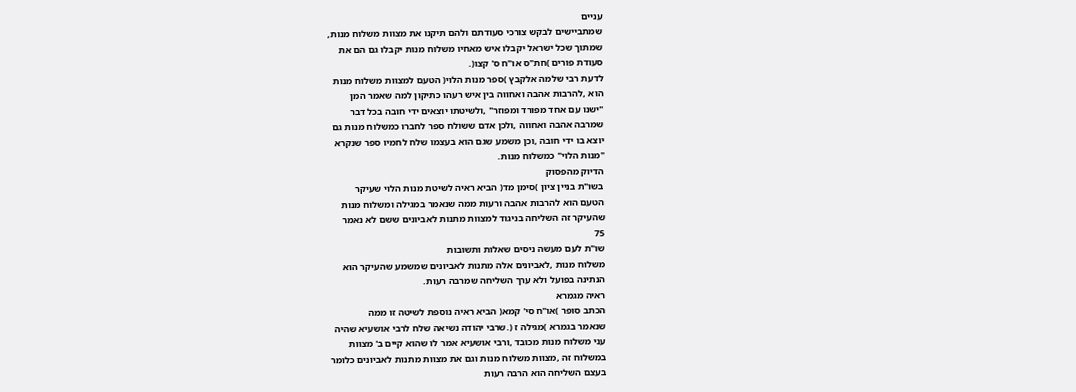עניים
שמתביישים לבקש צורכי סעודתם ולהם תיקנו את מצוות משלוח מנות,
שמתוך שכל ישראל יקבלו איש מאחיו משלוח מנות יקבלו גם הם את
סעודת פורים )חת"ס או"ח ס' קצו(.
לדעת רבי שלמה אלקבץ )ספר מנות הלוי( הטעם למצוות משלוח מנות
הוא ,להרבות אהבה ואחווה בין איש רעהו כתיקון למה שאמר המן
"ישנו עם אחד מפורד ומפוזר" ,ולשיטתו יוצאים ידי חובה בכל דבר
שמרבה אהבה ואחווה ,ולכן אדם ששולח ספר לחברו כמשלוח מנות גם
יוצא בו ידי חובה ,וכן משמע שגם הוא בעצמו שלח לחמיו ספר שנקרא
"מנות הלוי" כמשלוח מנות.
הדיוק מהפסוק
בשו"ת בניין ציון )סימן מד( הביא ראיה לשיטת מנות הלוי שעיקר
הטעם הוא להרבות אהבה ורעות ממה שנאמר במגילה ומשלוח מנות
שהעיקר זה השליחה בניגוד למצוות מתנות לאביונים ששם לא נאמר
75
שו"ת לעם מעשה ניסים שאלות ותשובות
משלוח מנות ,לאביונים אלה מתנות לאביונים שמשמע שהעיקר הוא
הנתינה בפועל ולא ערך השליחה שמרבה רעות.
ראיה מגמרא
הכתב סופר )או"ח סי' קמא( הביא ראיה נוספת לשיטה זו ממה
שנאמר בגמרא )מגילה ז (.שרבי יהודה נשיאה שלח לרבי אושעיא שהיה
עני משלוח מנות מכובד ,ורבי אושעיא אמר לו שהוא קיים ב' מצוות
במשלוח זה ,מצוות משלוח מנות וגם את מצוות מתנות לאביונים כלומר
בעצם השליחה הוא הרבה רעות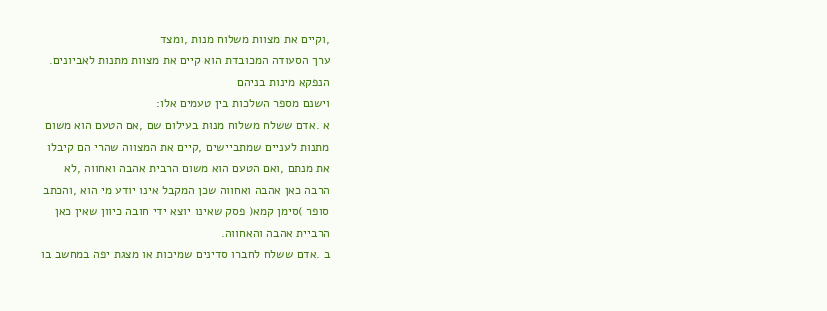,וקיים את מצוות משלוח מנות ,ומצד
ערך הסעודה המכובדת הוא קיים את מצוות מתנות לאביונים.
הנפקא מינות בניהם
וישנם מספר השלכות בין טעמים אלו:
א .אדם ששלח משלוח מנות בעילום שם ,אם הטעם הוא משום
מתנות לעניים שמתביישים ,קיים את המצווה שהרי הם קיבלו
את מנתם ,ואם הטעם הוא משום הרבית אהבה ואחווה ,לא
הרבה כאן אהבה ואחווה שכן המקבל אינו יודע מי הוא ,והכתב
סופר )סימן קמא( פסק שאינו יוצא ידי חובה כיוון שאין כאן
הרביית אהבה והאחווה.
ב .אדם ששלח לחברו סדינים שמיכות או מצגת יפה במחשב בו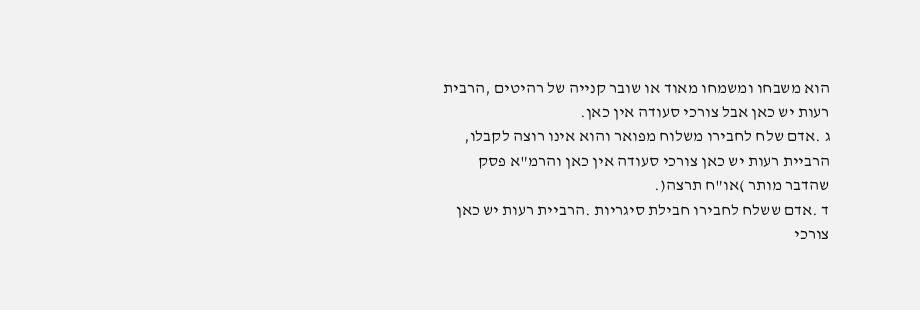הוא משבחו ומשמחו מאוד או שובר קנייה של רהיטים ,הרבית
רעות יש כאן אבל צורכי סעודה אין כאן.
ג .אדם שלח לחבירו משלוח מפואר והוא אינו רוצה לקבלו,
הרביית רעות יש כאן צורכי סעודה אין כאן והרמ"א פסק
שהדבר מותר )או"ח תרצה(.
ד .אדם ששלח לחבירו חבילת סיגריות .הרביית רעות יש כאן
צורכי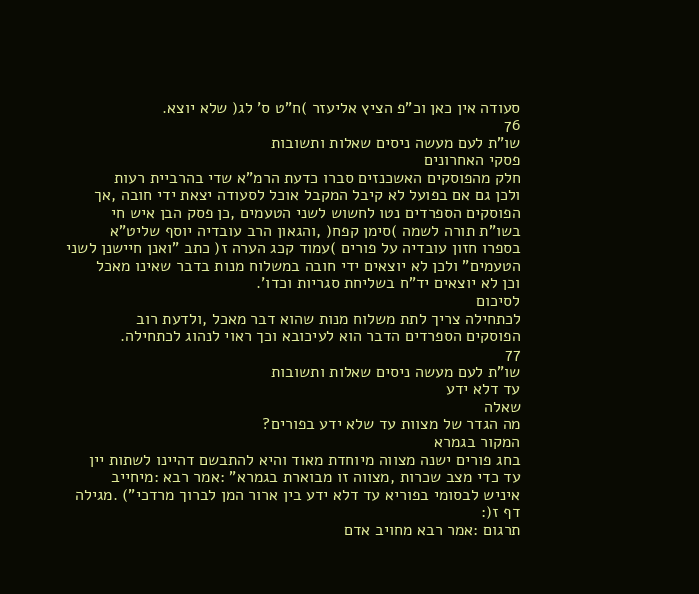סעודה אין כאן וכ"פ הציץ אליעזר )ח"ט ס' לג( שלא יוצא.
76
שו"ת לעם מעשה ניסים שאלות ותשובות
פסקי האחרונים
חלק מהפוסקים האשכנזים סברו כדעת הרמ"א שדי בהרביית רעות
ולכן גם אם בפועל לא קיבל המקבל אוכל לסעודה יצאת ידי חובה ,אך
הפוסקים הספרדים נטו לחשוש לשני הטעמים ,כן פסק הבן איש חי
בשו"ת תורה לשמה )סימן קפח( ,והגאון הרב עובדיה יוסף שליט"א
בספרו חזון עובדיה על פורים )עמוד קכג הערה ז( כתב "ואנן חיישנן לשני
הטעמים" ולכן לא יוצאים ידי חובה במשלוח מנות בדבר שאינו מאכל
וכן לא יוצאים יד"ח בשליחת סגריות וכדו'.
לסיכום
לכתחילה צריך לתת משלוח מנות שהוא דבר מאכל ,ולדעת רוב
הפוסקים הספרדים הדבר הוא לעיכובא וכך ראוי לנהוג לכתחילה.
77
שו"ת לעם מעשה ניסים שאלות ותשובות
עד דלא ידע
שאלה
מה הגדר של מצוות עד שלא ידע בפורים?
המקור בגמרא
בחג פורים ישנה מצווה מיוחדת מאוד והיא להתבשם דהיינו לשתות יין
עד כדי מצב שכרות ,מצווה זו מבוארת בגמרא" :אמר רבא :מיחייב
איניש לבסומי בפוריא עד דלא ידע בין ארור המן לברוך מרדכי") .מגילה
דף ז(:
תרגום :אמר רבא מחויב אדם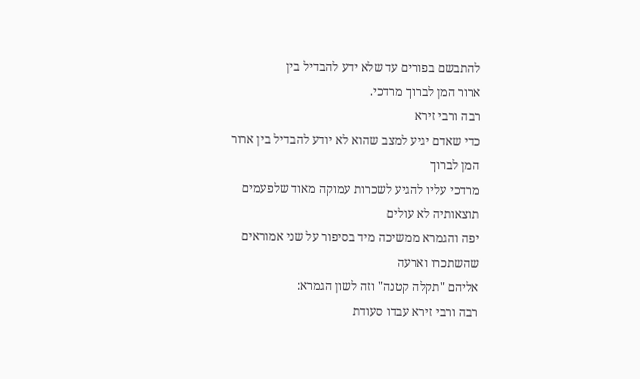להתבשם בפורים עד שלא ידע להבדיל בין
ארור המן לברוך מרדכי.
רבה ורבי זירא
כדי שאדם יגיע למצב שהוא לא יודע להבדיל בין ארור המן לברוך
מרדכי עליו להגיע לשכרות עמוקה מאוד שלפעמים תוצאותיה לא עולים
יפה והגמרא ממשיכה מיד בסיפור על שני אמוראים שהשתכרו וארעה
אליהם "תקלה קטנה" וזה לשון הגמרא:
רבה ורבי זירא עבדו סעודת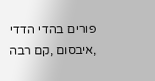פורים בהדי הדדי ,איבסום ,קם רבה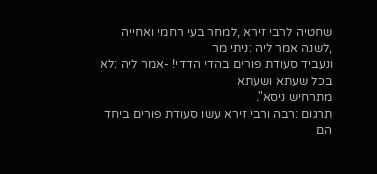שחטיה לרבי זירא ,למחר בעי רחמי ואחייה ,לשנה אמר ליה :ניתי מר
ונעביד סעודת פורים בהדי הדדי! -אמר ליה :לא בכל שעתא ושעתא
מתרחיש ניסא".
תרגום :רבה ורבי זירא עשו סעודת פורים ביחד הם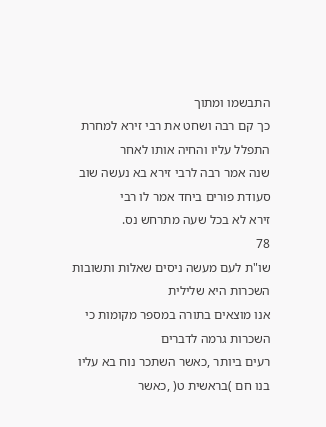התבשמו ומתוך
כך קם רבה ושחט את רבי זירא למחרת התפלל עליו והחיה אותו לאחר
שנה אמר רבה לרבי זירא בא נעשה שוב סעודת פורים ביחד אמר לו רבי
זירא לא בכל שעה מתרחש נס.
78
שו"ת לעם מעשה ניסים שאלות ותשובות
השכרות היא שלילית
אנו מוצאים בתורה במספר מקומות כי השכרות גרמה לדברים
רעים ביותר ,כאשר השתכר נוח בא עליו בנו חם )בראשית ט( ,כאשר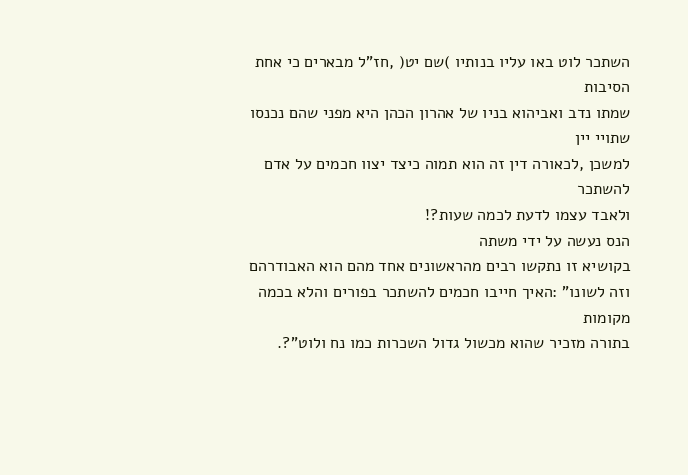השתכר לוט באו עליו בנותיו )שם יט( ,חז"ל מבארים כי אחת הסיבות
שמתו נדב ואביהוא בניו של אהרון הכהן היא מפני שהם נכנסו שתויי יין
למשכן ,לכאורה דין זה הוא תמוה כיצד יצוו חכמים על אדם להשתכר
ולאבד עצמו לדעת לכמה שעות?!
הנס נעשה על ידי משתה
בקושיא זו נתקשו רבים מהראשונים אחד מהם הוא האבודרהם
וזה לשונו" :האיך חייבו חכמים להשתכר בפורים והלא בכמה מקומות
בתורה מזכיר שהוא מכשול גדול השכרות כמו נח ולוט"?.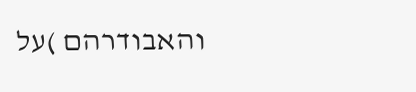והאבודרהם )על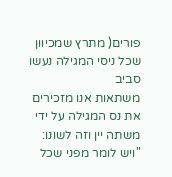פורים( מתרץ שמכיוון שכל ניסי המגילה נעשו סביב
משתאות אנו מזכירים את נס המגילה על ידי משתה יין וזה לשונו:
"ויש לומר מפני שכל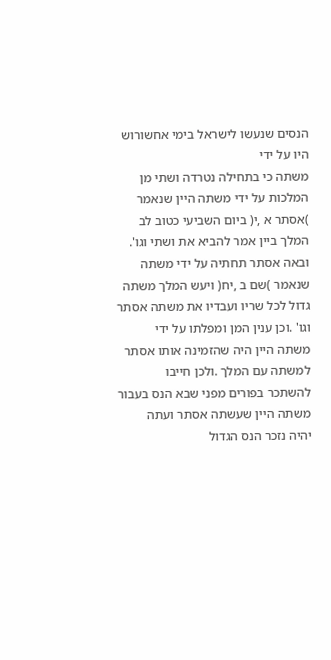הנסים שנעשו לישראל בימי אחשורוש היו על ידי
משתה כי בתחילה נטרדה ושתי מן המלכות על ידי משתה היין שנאמר
)אסתר א ,י( ביום השביעי כטוב לב המלך ביין אמר להביא את ושתי וגו'.
ובאה אסתר תחתיה על ידי משתה שנאמר )שם ב ,יח( ויעש המלך משתה
גדול לכל שריו ועבדיו את משתה אסתר וגו' .וכן ענין המן ומפלתו על ידי
משתה היין היה שהזמינה אותו אסתר למשתה עם המלך .ולכן חייבו
להשתכר בפורים מפני שבא הנס בעבור משתה היין שעשתה אסתר ועתה
יהיה נזכר הנס הגדול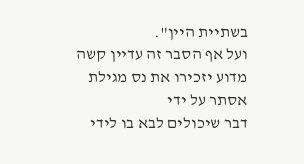בשתיית היין".
ועל אף הסבר זה עדיין קשה מדוע יזכירו את נס מגילת אסתר על ידי
דבר שיכולים לבא בו לידי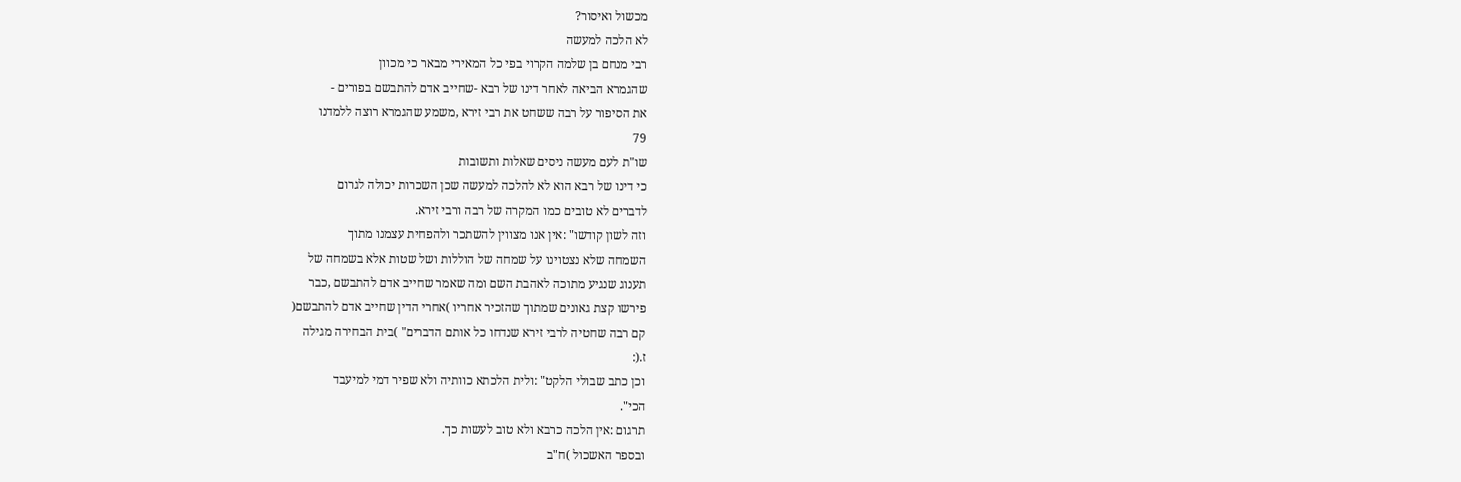מכשול ואיסור?
לא הלכה למעשה
רבי מנחם בן שלמה הקרוי בפי כל המאירי מבאר כי מכוון
שהגמרא הביאה לאחר דינו של רבא -שחייב אדם להתבשם בפורים -
את הסיפור על רבה ששחט את רבי זירא ,משמע שהגמרא רוצה ללמדנו
79
שו"ת לעם מעשה ניסים שאלות ותשובות
כי דינו של רבא הוא לא להלכה למעשה שכן השכרות יכולה לגרום
לדברים לא טובים כמו המקרה של רבה ורבי זירא.
וזה לשון קודשו" :אין אנו מצווין להשתכר ולהפחית עצמנו מתוך
השמחה שלא נצטוינו על שמחה של הוללות ושל שטות אלא בשמחה של
תענוג שנגיע מתוכה לאהבת השם ומה שאמר שחייב אדם להתבשם ,כבר
פירשו קצת גאונים שמתוך שהזכיר אחריו )אחרי הדין שחייב אדם להתבשם(
קם רבה שחטיה לרבי זירא שנדחו כל אותם הדברים" )בית הבחירה מגילה
ז.(:
וכן כתב שבולי הלקט" :ולית הלכתא כוותיה ולא שפיר דמי למיעבד
הכי".
תרגום :אין הלכה כרבא ולא טוב לעשות כך.
ובספר האשכול )ח"ב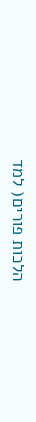הלכות פורים( למד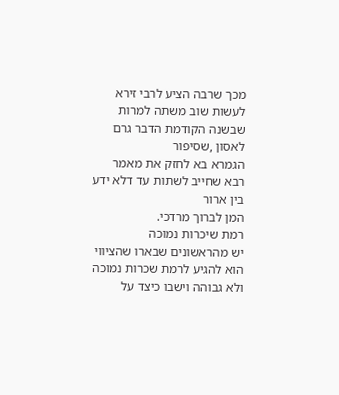מכך שרבה הציע לרבי זירא
לעשות שוב משתה למרות שבשנה הקודמת הדבר גרם לאסון ,שסיפור
הגמרא בא לחזק את מאמר רבא שחייב לשתות עד דלא ידע בין ארור
המן לברוך מרדכי.
רמת שיכרות נמוכה
יש מהראשונים שבארו שהציווי הוא להגיע לרמת שכרות נמוכה
ולא גבוהה וישבו כיצד על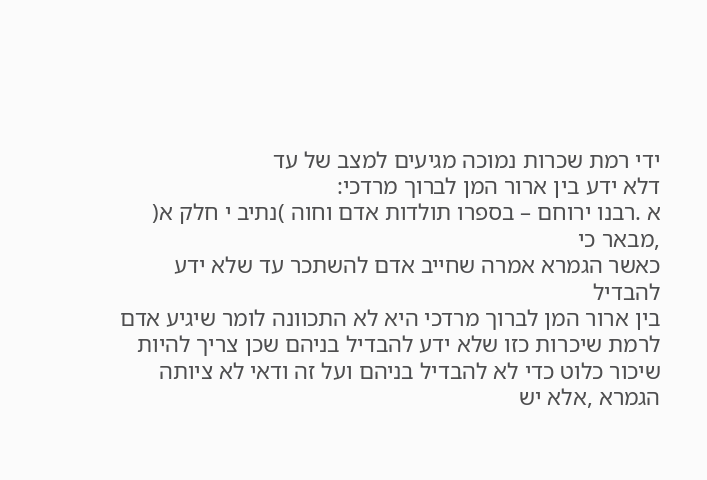ידי רמת שכרות נמוכה מגיעים למצב של עד
דלא ידע בין ארור המן לברוך מרדכי:
א .רבנו ירוחם – בספרו תולדות אדם וחוה )נתיב י חלק א( ,מבאר כי
כאשר הגמרא אמרה שחייב אדם להשתכר עד שלא ידע להבדיל
בין ארור המן לברוך מרדכי היא לא התכוונה לומר שיגיע אדם
לרמת שיכרות כזו שלא ידע להבדיל בניהם שכן צריך להיות
שיכור כלוט כדי לא להבדיל בניהם ועל זה ודאי לא ציותה
הגמרא ,אלא יש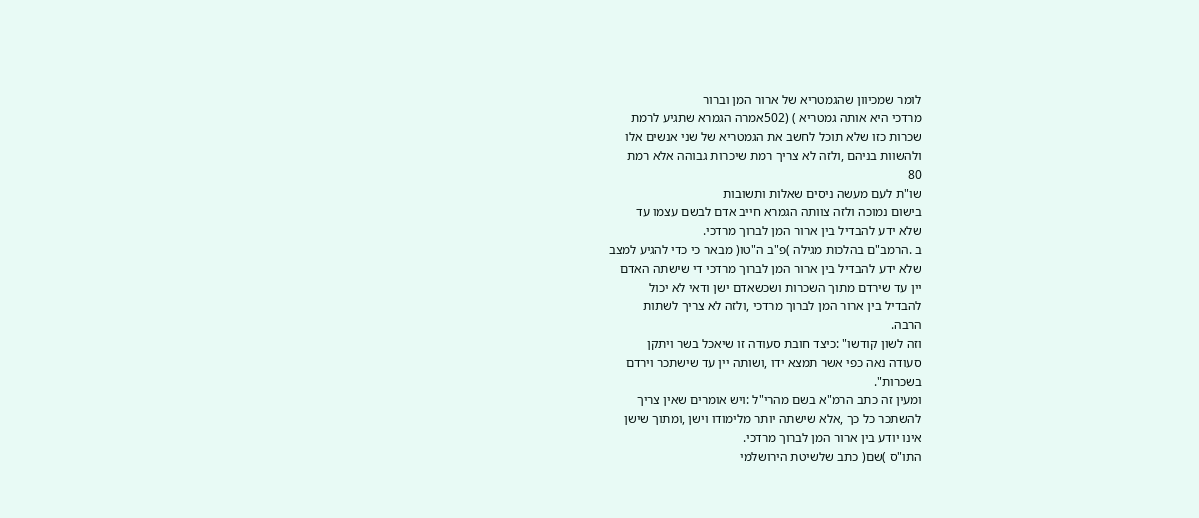לומר שמכיוון שהגמטריא של ארור המן וברור
מרדכי היא אותה גמטריא ) (502אמרה הגמרא שתגיע לרמת
שכרות כזו שלא תוכל לחשב את הגמטריא של שני אנשים אלו
ולהשוות בניהם ,ולזה לא צריך רמת שיכרות גבוהה אלא רמת
80
שו"ת לעם מעשה ניסים שאלות ותשובות
בישום נמוכה ולזה צוותה הגמרא חייב אדם לבשם עצמו עד
שלא ידע להבדיל בין ארור המן לברוך מרדכי.
ב .הרמב"ם בהלכות מגילה )פ"ב ה"טו( מבאר כי כדי להגיע למצב
שלא ידע להבדיל בין ארור המן לברוך מרדכי די שישתה האדם
יין עד שירדם מתוך השכרות ושכשאדם ישן ודאי לא יכול
להבדיל בין ארור המן לברוך מרדכי ,ולזה לא צריך לשתות
הרבה.
וזה לשון קודשו" :כיצד חובת סעודה זו שיאכל בשר ויתקן
סעודה נאה כפי אשר תמצא ידו ,ושותה יין עד שישתכר וירדם
בשכרות".
ומעין זה כתב הרמ"א בשם מהרי"ל :ויש אומרים שאין צריך
להשתכר כל כך ,אלא שישתה יותר מלימודו וישן ,ומתוך שישן
אינו יודע בין ארור המן לברוך מרדכי.
התו"ס )שם( כתב שלשיטת הירושלמי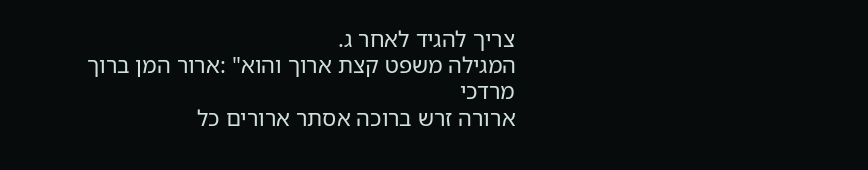צריך להגיד לאחר ג.
המגילה משפט קצת ארוך והוא" :ארור המן ברוך מרדכי
ארורה זרש ברוכה אסתר ארורים כל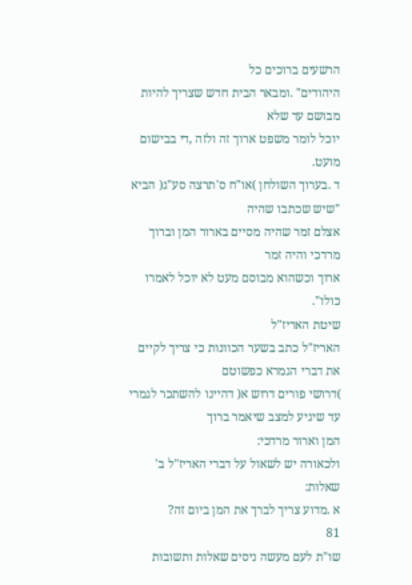הרשעים ברוכים כל
היהודים" .ומבאר הבית חדש שצריך להיות מבושם עד שלא
יוכל לומר משפט ארוך זה ולזה ,די בבישום מועט.
ד .בערוך השולחן )או"ח ס'תרצה סע"ג( הביא "שיש שכתבו שהיה
אצלם זמר שהיה מסיים בארור המן וברוך מרדכי והיה זמר
ארוך וכשהוא מבוסם מעט לא יוכל לאמרו כולו".
שיטת האריז"ל
האריז"ל כתב בשער הכוונות כי צריך לקיים את דברי הגמרא כפשוטם
)דרושי פורים דרוש א( דהיינו להשתכר לגמרי עד שיגיע למצב שיאמר ברוך
המן וארור מרדכי:
ולכאורה יש לשאול על דברי האריז"ל ב' שאלות:
א .מדוע צריך לברך את המן ביום זה?
81
שו"ת לעם מעשה ניסים שאלות ותשובות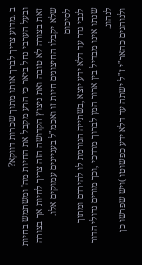ב .מדוע צריך לברך אותו מתוך שכרות דווקא?
ובעל הערבי נחל ביאר כי הרע מקבל את החיות מה' ומשתמש בחיות
זאת בצורה לא טובה ואת ניצוץ הקדושה הזה צריך לחיות אך בצורה
שלא יקבלו החיצונים חיות זו ואכמ"ל בעניינים עמוקים אלו.
לסיכום
לגבי גדר עד דלא ידע יוצא ,בשתייה הגורמת לו להירדם ומתוך
שנתו אינו מבדיל בין ארור המן לברוך מרדכי ,וכך מורים גדולי הדור
לנהוג.
ולנוהגים כהאר"י ז"ל ישתה עד דלא ידע כפשוטו )ויש שפרשו כן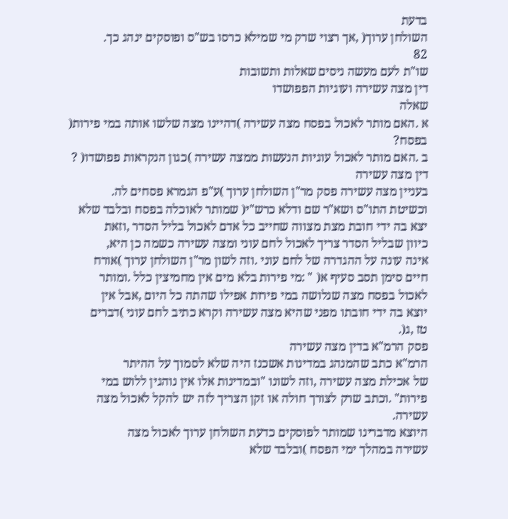בדעת
השולחן ערוך( ,אך רצוי שרק מי שמילא כרסו בש"ס ופוסקים ינהג כך.
82
שו"ת לעם מעשה ניסים שאלות ותשובות
דין מצה עשירה ועוגיות הפפושדו
שאלה
א .האם מותר לאכול בפסח מצה עשירה )דהיינו מצה שלשו אותה במי פירות(
בפסח?
ב .האם מותר לאכול עוגיות הנעשות ממצה עשירה )כגון הנקראות פפושדו( ?
דין מצה עשירה
בעניין מצה עשירה פסק מר"ן השולחן ערוך )ע"פ הגמרא פסחים לה.
וכשיטת התו"ס ושא"ר שם ודלא כרש"י( שמותר לאוכלה בפסח ובלבד שלא
יצא בה ידי חובת מצת מצווה שחייב כל אדם לאכול בליל הסדר ,וזאת
כיוון שבליל הסדר צריך לאכול לחם עוני ומצה עשירה כשמה כן היא,
אינה עונה על ההגדרה של לחם עוני .וזה לשון מר"ן השולחן ערוך )אורח
חיים סימן תסב סעיף א( " :מי פירות בלא מים אין מחמיצין כלל .ומותר
לאכול בפסח מצה שנלושה במי פירות אפילו שהתה כל היום ,אבל אין
יוצא בה ידי חובתו מפני שהיא מצה עשירה וקרא כתיב לחם עוני )דברים
טז ,ג(.
פסק הרמ"א בדין מצה עשירה
הרמ"א כתב שהמנהג במדינות אשכנז היה שלא לסמוך על ההיתר
של אכילת מצה עשירה ,וזה לשונו "ובמדינות אלו אין נוהגין ללוש במי
פירות" .וכתב שרק לצורך חולה או זקן הצריך לזה יש להקל לאכול מצה
עשירה.
היוצא מדברינו שמותר לפוסקים כדעת השולחן ערוך לאכול מצה
עשירה במהלך ימי הפסח )ובלבד שלא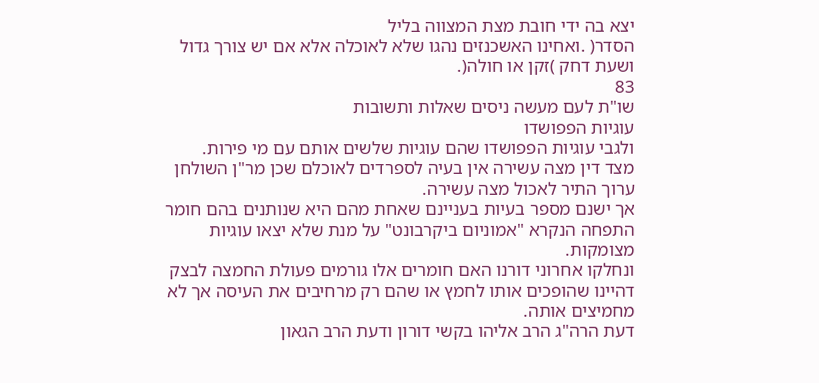יצא בה ידי חובת מצת המצווה בליל
הסדר( .ואחינו האשכנזים נהגו שלא לאוכלה אלא אם יש צורך גדול
ושעת דחק )זקן או חולה(.
83
שו"ת לעם מעשה ניסים שאלות ותשובות
עוגיות הפפושדו
ולגבי עוגיות הפפושדו שהם עוגיות שלשים אותם עם מי פירות.
מצד דין מצה עשירה אין בעיה לספרדים לאוכלם שכן מר"ן השולחן
ערוך התיר לאכול מצה עשירה.
אך ישנם מספר בעיות בעניינם שאחת מהם היא שנותנים בהם חומר
התפחה הנקרא "אמוניום ביקרבונט" על מנת שלא יצאו עוגיות
מצומקות.
ונחלקו אחרוני דורנו האם חומרים אלו גורמים פעולת החמצה לבצק
דהיינו שהופכים אותו לחמץ או שהם רק מרחיבים את העיסה אך לא
מחמיצים אותה.
דעת הרה"ג הרב אליהו בקשי דורון ודעת הרב הגאון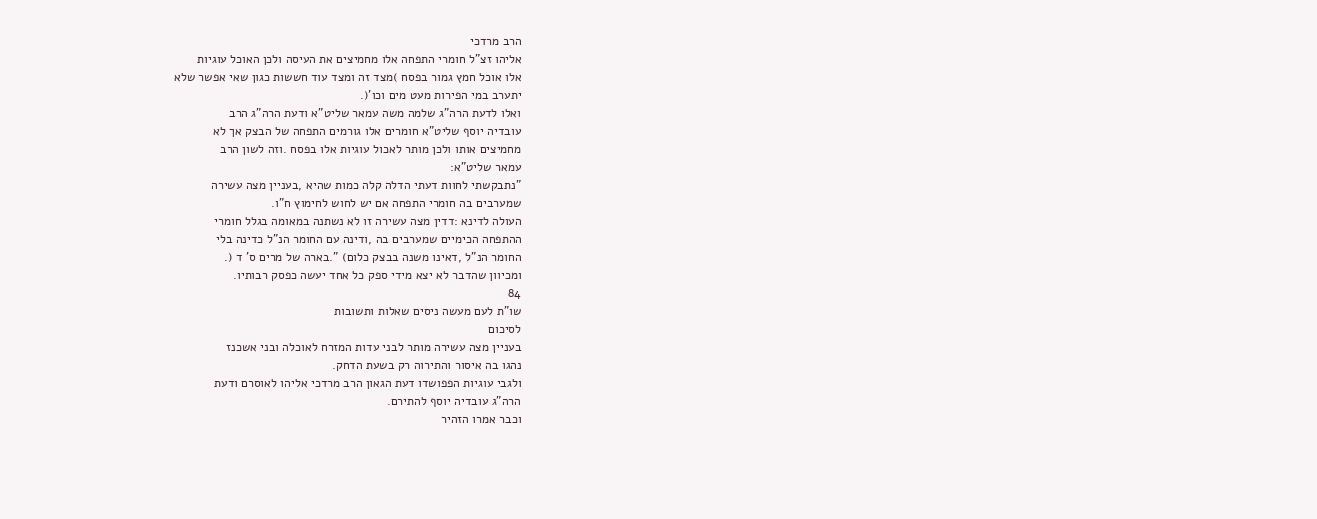הרב מרדכי
אליהו זצ"ל חומרי התפחה אלו מחמיצים את העיסה ולכן האוכל עוגיות
אלו אוכל חמץ גמור בפסח )מצד זה ומצד עוד חששות כגון שאי אפשר שלא
יתערב במי הפירות מעט מים וכו'(.
ואלו לדעת הרה"ג שלמה משה עמאר שליט"א ודעת הרה"ג הרב
עובדיה יוסף שליט"א חומרים אלו גורמים התפחה של הבצק אך לא
מחמיצים אותו ולכן מותר לאכול עוגיות אלו בפסח .וזה לשון הרב
עמאר שליט"א:
"נתבקשתי לחוות דעתי הדלה קלה כמות שהיא ,בעניין מצה עשירה
שמערבים בה חומרי התפחה אם יש לחוש לחימוץ ח"ו.
העולה לדינא :דדין מצה עשירה זו לא נשתנה במאומה בגלל חומרי
ההתפחה הכימיים שמערבים בה ,ודינה עם החומר הנ"ל כדינה בלי
החומר הנ"ל ,דאינו משנה בבצק כלום) ".בארה של מרים ס' ד (.
ומכיוון שהדבר לא יצא מידי ספק כל אחד יעשה כפסק רבותיו.
84
שו"ת לעם מעשה ניסים שאלות ותשובות
לסיכום
בעניין מצה עשירה מותר לבני עדות המזרח לאוכלה ובני אשכנז
נהגו בה איסור והתירוה רק בשעת הדחק.
ולגבי עוגיות הפפושדו דעת הגאון הרב מרדכי אליהו לאוסרם ודעת
הרה"ג עובדיה יוסף להתירם.
וכבר אמרו הזהיר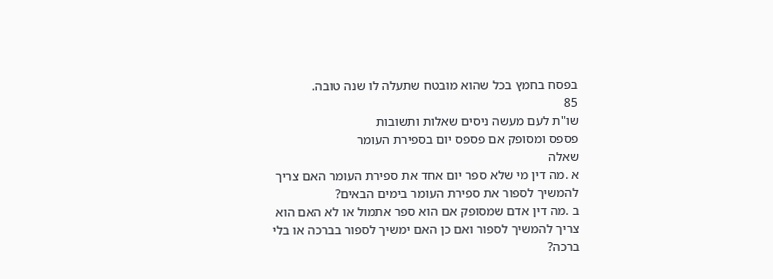בפסח בחמץ בכל שהוא מובטח שתעלה לו שנה טובה.
85
שו"ת לעם מעשה ניסים שאלות ותשובות
פספס ומסופק אם פספס יום בספירת העומר
שאלה
א .מה דין מי שלא ספר יום אחד את ספירת העומר האם צריך
להמשיך לספור את ספירת העומר בימים הבאים?
ב .מה דין אדם שמסופק אם הוא ספר אתמול או לא האם הוא
צריך להמשיך לספור ואם כן האם ימשיך לספור בברכה או בלי
ברכה?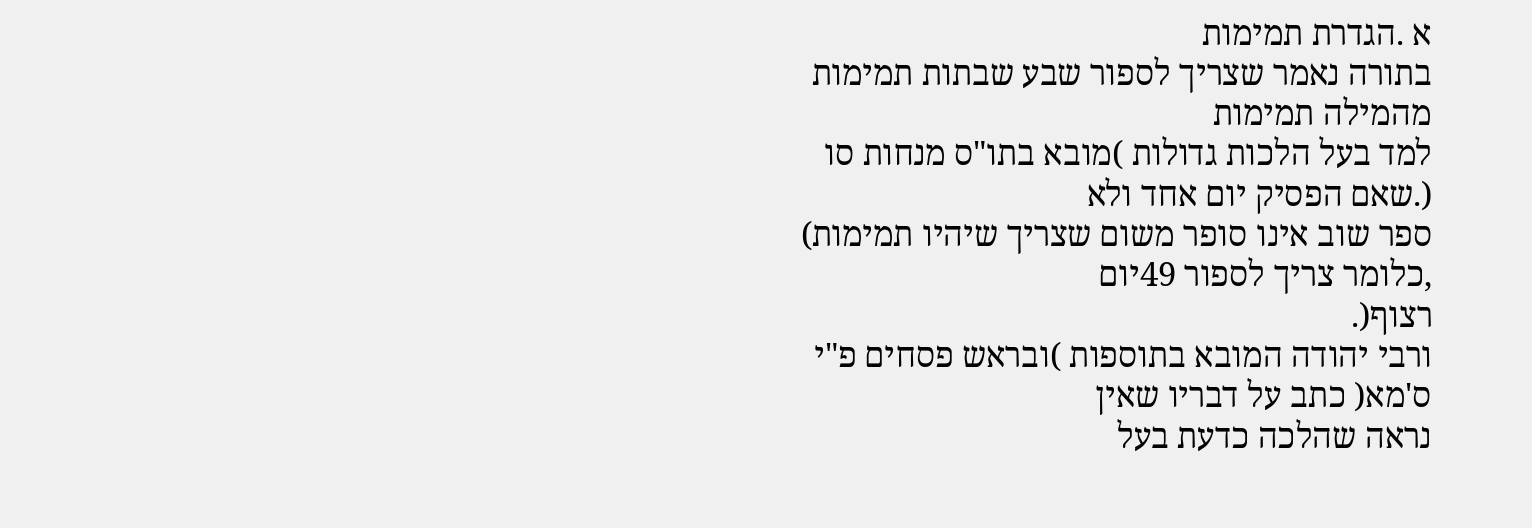א .הגדרת תמימות
בתורה נאמר שצריך לספור שבע שבתות תמימות מהמילה תמימות
למד בעל הלכות גדולות )מובא בתו"ס מנחות סו (.שאם הפסיק יום אחד ולא
ספר שוב אינו סופר משום שצריך שיהיו תמימות) ,כלומר צריך לספור 49יום
רצוף(.
ורבי יהודה המובא בתוספות )ובראש פסחים פ"י ס'מא( כתב על דבריו שאין
נראה שהלכה כדעת בעל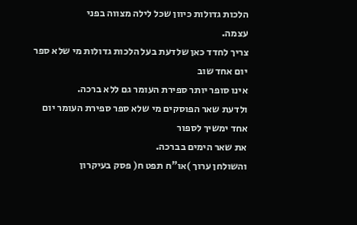הלכות גדולות כיוון שכל לילה מצווה בפני
עצמה.
צריך לחדד כאן שלדעת בעל הלכות גדולות מי שלא ספר יום אחד שוב
אינו סופר יותר ספירת העומר גם ללא ברכה.
ולדעת שאר הפוסקים מי שלא ספר ספירת העומר יום אחד ימשיך לספור
את שאר הימים בברכה.
והשולחן ערוך )או"ח תפט ח( פסק בעיקרון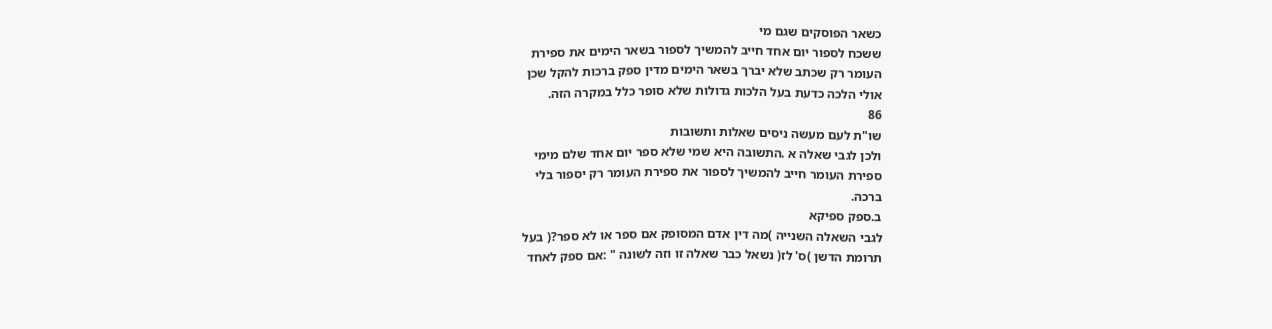כשאר הפוסקים שגם מי
ששכח לספור יום אחד חייב להמשיך לספור בשאר הימים את ספירת
העומר רק שכתב שלא יברך בשאר הימים מדין ספק ברכות להקל שכן
אולי הלכה כדעת בעל הלכות גדולות שלא סופר כלל במקרה הזה.
86
שו"ת לעם מעשה ניסים שאלות ותשובות
ולכן לגבי שאלה א .התשובה היא שמי שלא ספר יום אחד שלם מימי
ספירת העומר חייב להמשיך לספור את ספירת העומר רק יספור בלי
ברכה.
ב.ספק ספיקא
לגבי השאלה השנייה )מה דין אדם המסופק אם ספר או לא ספר?( בעל
תרומת הדשן )ס' לז( נשאל כבר שאלה זו וזה לשונה " :אם ספק לאחד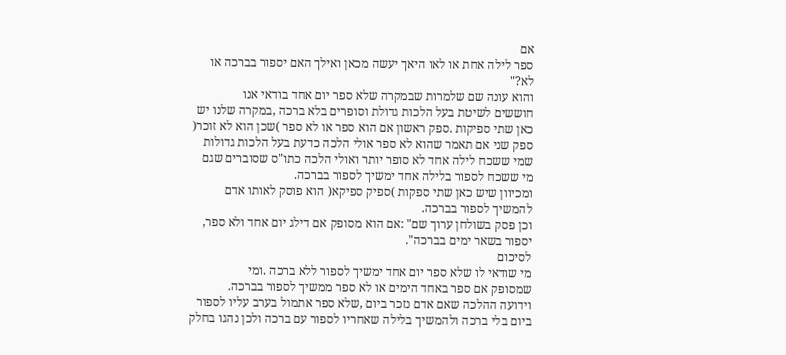אם
ספר לילה אחת או לאו היאך יעשה מכאן ואילך האם יספור בברכה או
לא?"
והוא עונה שם שלמרות שבמקרה שלא ספר יום אחד בודאי אנו
חוששים לשיטת בעל הלכות גדולת וסופרים בלא ברכה ,במקרה שלנו יש
כאן שתי ספיקות .ספק ראשון אם הוא ספר או לא ספר )שכן הוא לא זוכר(
ספק שני אם תאמר שהוא לא ספר אולי הלכה כדעת בעל הלכות גדולות
שמי ששכח לילה אחד לא סופר יותר ואולי הלכה כתו"ס שסוברים שגם
מי ששכח לספור בלילה אחד ימשיך לספור בברכה.
ומכיוון שיש כאן שתי ספקות )ספיק ספיקא( הוא פוסק לאותו אדם
להמשיך לספור בברכה.
וכן פסק בשולחן ערוך שם" :אם הוא מסופק אם דילג יום אחד ולא ספר,
יספור בשאר ימים בברכה".
לסיכום
מי שודאי לו שלא ספר יום אחד ימשיך לספור ללא ברכה .ומי
שמסופק אם ספר באחד הימים או לא ספר ממשיך לספור בברכה.
וידועה ההלכה שאם אדם נזכר ביום ,שלא ספר אתמול בערב עליו לספור
ביום בלי ברכה ולהמשיך בלילה שאחריו לספור עם ברכה ולכן נהגו בחלק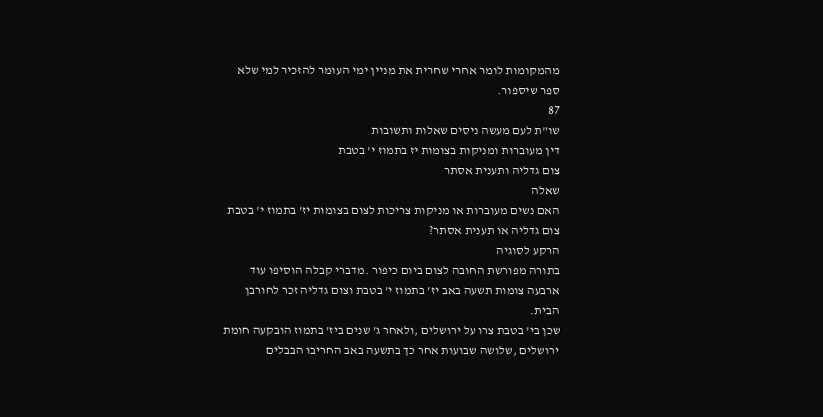מהמקומות לומר אחרי שחרית את מניין ימי העומר להזכיר למי שלא
ספר שיספור.
87
שו"ת לעם מעשה ניסים שאלות ותשובות
דין מעוברות ומניקות בצומות יז בתמוז י' בטבת
צום גדליה ותענית אסתר
שאלה
האם נשים מעוברות או מניקות צריכות לצום בצומות יז' בתמוז י' בטבת
צום גדליה או תענית אסתר?
הרקע לסוגיה
בתורה מפורשת החובה לצום ביום כיפור .מדברי קבלה הוסיפו עוד
ארבעה צומות תשעה באב יז' בתמוז י' בטבת וצום גדליה זכר לחורבן
הבית.
שכן בי' בטבת צרו על ירושלים ,ולאחר ג' שנים ביז' בתמוז הובקעה חומת
ירושלים ,שלושה שבועות אחר כך בתשעה באב החריבו הבבלים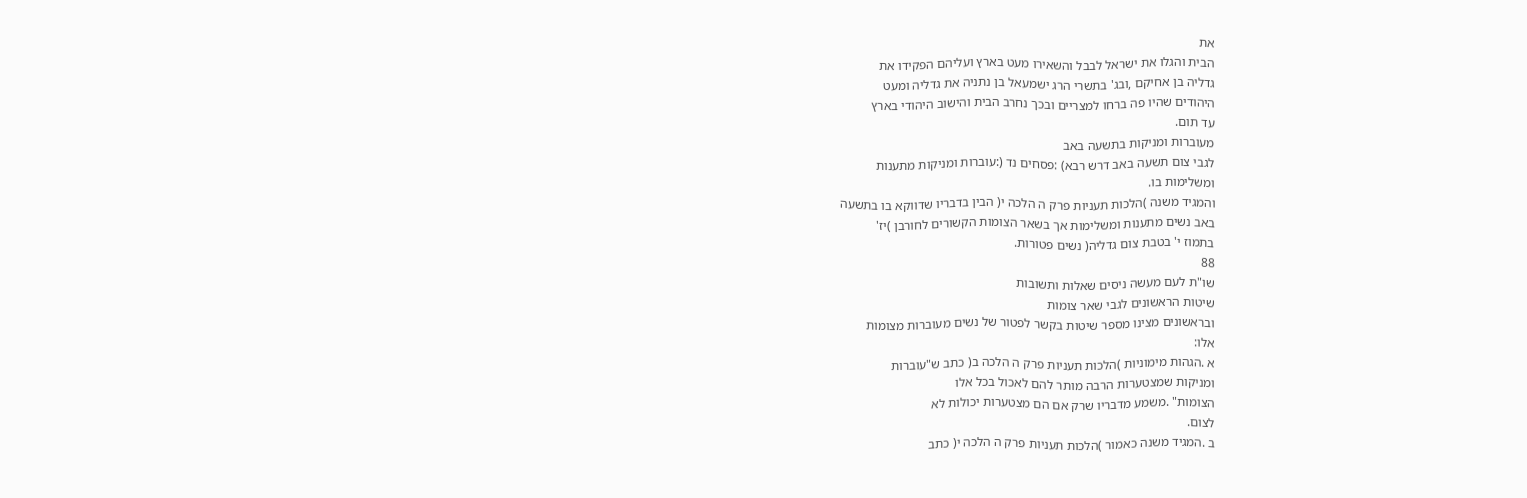את
הבית והגלו את ישראל לבבל והשאירו מעט בארץ ועליהם הפקידו את
גדליה בן אחיקם ,ובג' בתשרי הרג ישמעאל בן נתניה את גדליה ומעט
היהודים שהיו פה ברחו למצריים ובכך נחרב הבית והישוב היהודי בארץ
עד תום.
מעוברות ומניקות בתשעה באב
לגבי צום תשעה באב דרש רבא) :פסחים נד (:עוברות ומניקות מתענות
ומשלימות בו.
והמגיד משנה )הלכות תעניות פרק ה הלכה י( הבין בדבריו שדווקא בו בתשעה
באב נשים מתענות ומשלימות אך בשאר הצומות הקשורים לחורבן )יז'
בתמוז י' בטבת צום גדליה( נשים פטורות.
88
שו"ת לעם מעשה ניסים שאלות ותשובות
שיטות הראשונים לגבי שאר צומות
ובראשונים מצינו מספר שיטות בקשר לפטור של נשים מעוברות מצומות
אלו:
א .הגהות מימוניות )הלכות תעניות פרק ה הלכה ב( כתב ש"עוברות
ומניקות שמצטערות הרבה מותר להם לאכול בכל אלו
הצומות" .משמע מדבריו שרק אם הם מצטערות יכולות לא
לצום.
ב .המגיד משנה כאמור )הלכות תעניות פרק ה הלכה י( כתב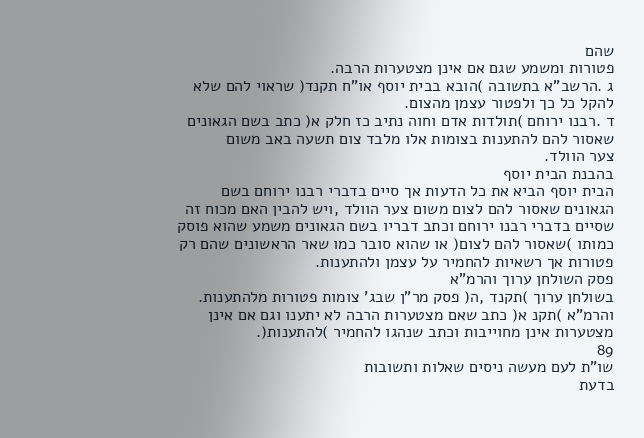שהם
פטורות ומשמע שגם אם אינן מצטערות הרבה.
ג .הרשב"א בתשובה )הובא בבית יוסף או"ח תקנד( שראוי להם שלא
להקל כל כך ולפטור עצמן מהצום.
ד .רבנו ירוחם )תולדות אדם וחוה נתיב כז חלק א( כתב בשם הגאונים
שאסור להם להתענות בצומות אלו מלבד צום תשעה באב משום
צער הוולד.
בהבנת הבית יוסף
הבית יוסף הביא את כל הדעות אך סיים בדברי רבנו ירוחם בשם
הגאונים שאסור להם לצום משום צער הוולד ,ויש להבין האם מכוח זה
שסיים בדברי רבנו ירוחם וכתב דבריו בשם הגאונים משמע שהוא פוסק
כמותו )שאסור להם לצום( או שהוא סובר כמו שאר הראשונים שהם רק
פטורות אך רשאיות להחמיר על עצמן ולהתענות.
פסק השולחן ערוך והרמ"א
בשולחן ערוך )תקנד ,ה( פסק מר"ן שבג' צומות פטורות מלהתענות.
והרמ"א )תקנ א( כתב שאם מצטערות הרבה לא יתענו וגם אם אינן
מצטערות אינן מחוייבות וכתב שנהגו להחמיר )להתענות(.
89
שו"ת לעם מעשה ניסים שאלות ותשובות
בדעת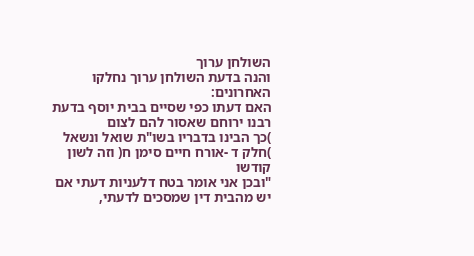השולחן ערוך
והנה בדעת השולחן ערוך נחלקו האחרונים:
האם דעתו כפי שסיים בבית יוסף בדעת רבנו ירוחם שאסור להם לצום
)כך הבינו בדבריו בשו"ת שואל ונשאל )חלק ד -אורח חיים סימן ח( וזה לשון קודשו
"ובכן אני אומר בטח דלעניות דעתי אם יש מהבית דין שמסכים לדעתי,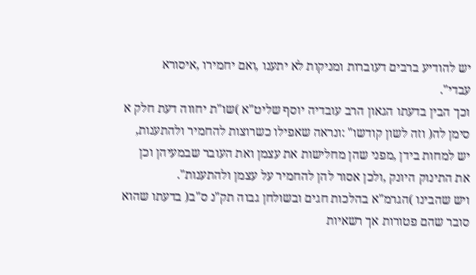יש להודיע ברבים דעוברות ומניקות לא יתענו ,ואם יחמירו ,איסורא
עבדי".
וכך הבין בדעתו הגאון הרב עובדיה יוסף שליט"א )שו"ת יחווה דעת חלק א
סימן לה( וזה לשון קודשו" :ונראה שאפילו כשרוצות להחמיר ולהתענות,
יש למחות בידן ,מפני שהן מחלישות את עצמן ואת העובר שבמעיהן וכן
את התינוק היונק ,ולכן אסור להן להחמיר על עצמן ולהתענות".
ויש שהבינו )הגרמ"א בהלכות חגים ובשולחן גבוה תק"נ ס"ב( בדעתו שהוא
סובר שהם פטורות אך רשאיות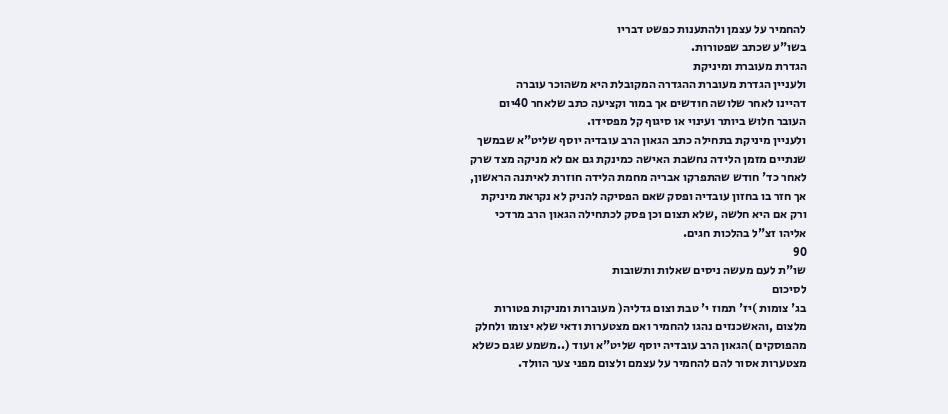להחמיר על עצמן ולהתענות כפשט דבריו
בשו"ע שכתב שפטורות.
הגדרת מעוברת ומיניקת
ולעניין הגדרת מעוברת ההגדרה המקובלת היא משהוכר עוברה
דהיינו לאחר שלושה חודשים אך במור וקציעה כתב שלאחר 40יום
העובר חלוש ביותר ועינוי או סיגוף קל מפסידו.
ולעניין מיניקת בתחילה כתב הגאון הרב עובדיה יוסף שליט"א שבמשך
שנתיים מזמן הלידה נחשבת האישה כמינקת גם אם לא מניקה מצד שרק
לאחר כד' חודש שהתפרקו אבריה מחמת הלידה חוזרת לאיתנה הראשון,
אך חזר בו בחזון עובדיה ופסק שאם הפסיקה להניק לא נקראת מיניקת
ורק אם היא חלשה ,שלא תצום וכן פסק לכתחילה הגאון הרב מרדכי
אליהו זצ"ל בהלכות חגים.
90
שו"ת לעם מעשה ניסים שאלות ותשובות
לסיכום
בג' צומות )יז' תמוז י' טבת וצום גדליה( מעוברות ומניקות פטורות
מלצום ,והאשכנזים נהגו להחמיר ואם מצטערות ודאי שלא יצומו ולחלק
מהפוסקים )הגאון הרב עובדיה יוסף שליט"א ועוד (..משמע שגם כשלא
מצטערות אסור להם להחמיר על עצמם ולצום מפני צער הוולד.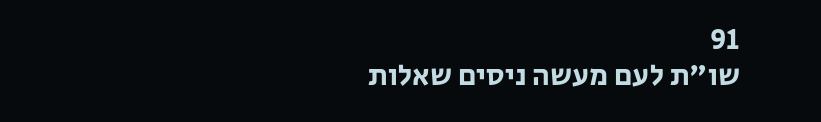91
שו"ת לעם מעשה ניסים שאלות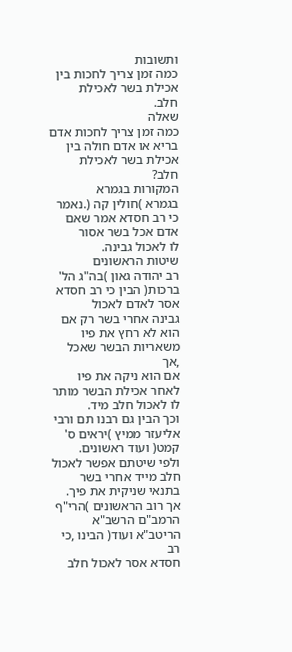ותשובות
כמה זמן צריך לחכות בין אכילת בשר לאכילת
חלב.
שאלה
כמה זמן צריך לחכות אדם בריא או אדם חולה בין אכילת בשר לאכילת
חלב?
המקורות בגמרא
בגמרא )חולין קה (.נאמר כי רב חסדא אמר שאם אדם אכל בשר אסור
לו לאכול גבינה.
שיטות הראשונים
רב יהודה גאון )בה"ג הל' ברכות( הבין כי רב חסדא אסר לאדם לאכול
גבינה אחרי בשר רק אם הוא לא רחץ את פיו משאריות הבשר שאכל ,אך
אם הוא ניקה את פיו לאחר אכילת הבשר מותר לו לאכול חלב מיד.
וכך הבין גם רבנו תם ורבי אליעזר ממיץ )יראים ס' קמט( ועוד ראשונים.
ולפי שיטתם אפשר לאכול חלב מייד אחרי בשר בתנאי שניקית את פיך.
אך רוב הראשונים )הרי"ף הרמב"ם הרשב"א הריטב"א ועוד( הבינו ,כי רב
חסדא אסר לאכול חלב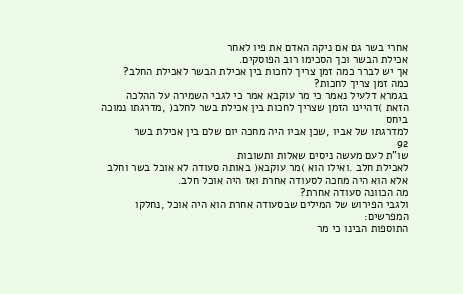אחרי בשר גם אם ניקה האדם את פיו לאחר
אכילת הבשר וכך הסכימו רוב הפוסקים.
אך יש לברר כמה זמן צריך לחכות בין אכילת הבשר לאכילת החלב?
כמה זמן צריך לחכות?
בגמרא דלעיל נאמר כי מר עוקבא אמר כי לגבי השמירה על ההלכה
הזאת )דהיינו הזמן שצריך לחכות בין אכילת בשר לחלב( ,מדרגתו נמוכה ביחס
למדרגתו של אביו ,שכן אביו היה מחכה יום שלם בין אכילת בשר
92
שו"ת לעם מעשה ניסים שאלות ותשובות
לאכילת חלב .ואילו הוא )מר עוקבא( באותה סעודה לא אוכל בשר וחלב
אלא הוא היה מחכה לסעודה אחרת ואז היה אוכל חלב.
מה הכוונה סעודה אחרת?
ולגבי הפירוש של המילים שבסעודה אחרת הוא היה אוכל ,נחלקו
המפרשים:
התוספות הבינו כי מר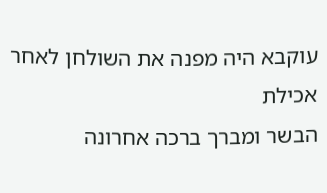עוקבא היה מפנה את השולחן לאחר אכילת
הבשר ומברך ברכה אחרונה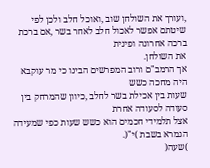,ועורך את השולחן שוב ,ואוכל חלב ולכן לפי
שיטתם אפשר לאכול חלב לאחר בשר ,אם ברכת ברכה אחרונה ופינית
את השולחן.
אך הרמב"ם ורוב המפרשים הבינו כי מר עוקבא היה מחכה כשש
שעות בין אכילת בשר לחלב ,כיוון שהמרחק בין סעודה לסעודה אחרת
אצל תלמידי חכמים הוא כשש שעות כפי שמעידה הגמרא בשבת )י"(.
)שעה(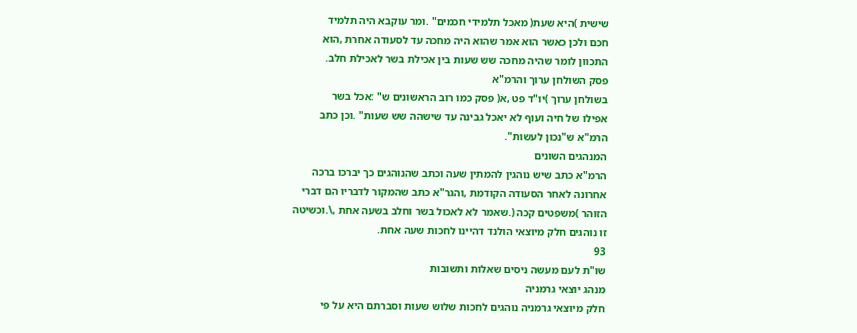שישית )היא שעת( מאכל תלמידי חכמים" .ומר עוקבא היה תלמיד
חכם ולכן כאשר הוא אמר שהוא היה מחכה עד לסעודה אחרת ,הוא
התכוון לומר שהיה מחכה שש שעות בין אכילת בשר לאכילת חלב.
פסק השולחן ערוך והרמ"א
בשולחן ערוך )יו"ד פט ,א( פסק כמו רוב הראשונים ש" :אכל בשר
אפילו של חיה ועוף לא יאכל גבינה עד שישהה שש שעות" .וכן כתב
הרמ"א ש"נכון לעשות".
המנהגים השונים
הרמ"א כתב שיש נוהגין להמתין שעה וכתב שהנוהגים כך יברכו ברכה
אחרונה לאחר הסעודה הקודמת ,והגר"א כתב שהמקור לדבריו הם דברי
הזוהר )משפטים קכה (.שאמר לא לאכול בשר וחלב בשעה אחת ,\.וכשיטה
זו נוהגים חלק מיוצאי הולנד דהיינו לחכות שעה אחת.
93
שו"ת לעם מעשה ניסים שאלות ותשובות
מנהג יוצאי גרמניה
חלק מיוצאי גרמניה נוהגים לחכות שלוש שעות וסברתם היא על פי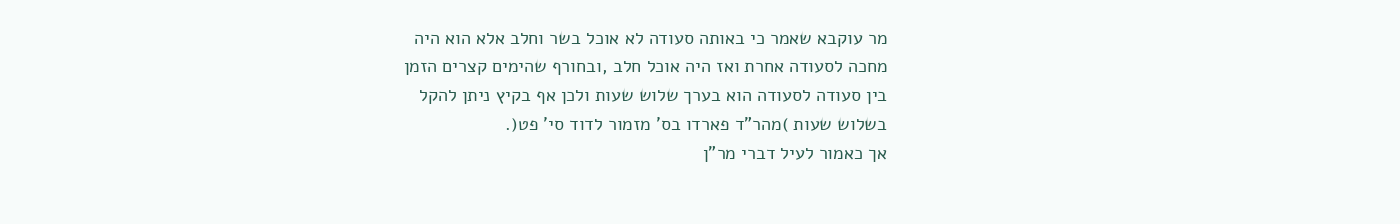מר עוקבא שאמר כי באותה סעודה לא אוכל בשר וחלב אלא הוא היה
מחכה לסעודה אחרת ואז היה אוכל חלב ,ובחורף שהימים קצרים הזמן
בין סעודה לסעודה הוא בערך שלוש שעות ולכן אף בקיץ ניתן להקל
בשלוש שעות )מהר"ד פארדו בס' מזמור לדוד סי' פט(.
אך כאמור לעיל דברי מר"ן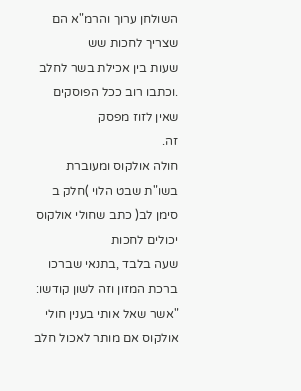השולחן ערוך והרמ"א הם שצריך לחכות שש
שעות בין אכילת בשר לחלב .וכתבו רוב ככל הפוסקים שאין לזוז מפסק
זה.
חולה אולקוס ומעוברת
בשו"ת שבט הלוי )חלק ב סימן לב( כתב שחולי אולקוס יכולים לחכות
שעה בלבד ,בתנאי שברכו ברכת המזון וזה לשון קודשו:
"אשר שאל אותי בענין חולי אולקוס אם מותר לאכול חלב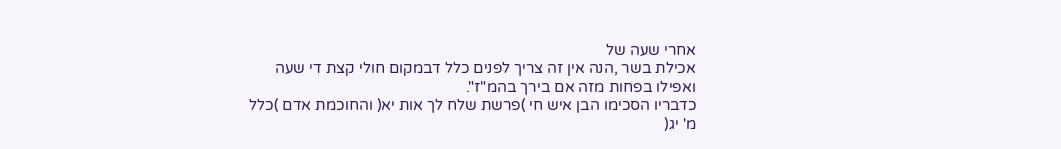אחרי שעה של
אכילת בשר ,הנה אין זה צריך לפנים כלל דבמקום חולי קצת די שעה
ואפילו בפחות מזה אם בירך בהמ"ז".
כדבריו הסכימו הבן איש חי )פרשת שלח לך אות יא( והחוכמת אדם )כלל
מ' יג(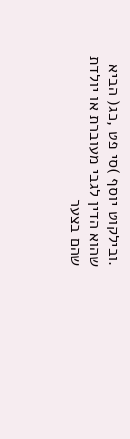.ובילקוט יוסף )סי פט ,כג( הביא שהוא הדין לגבי מעוברת או יולדת
שהם בצער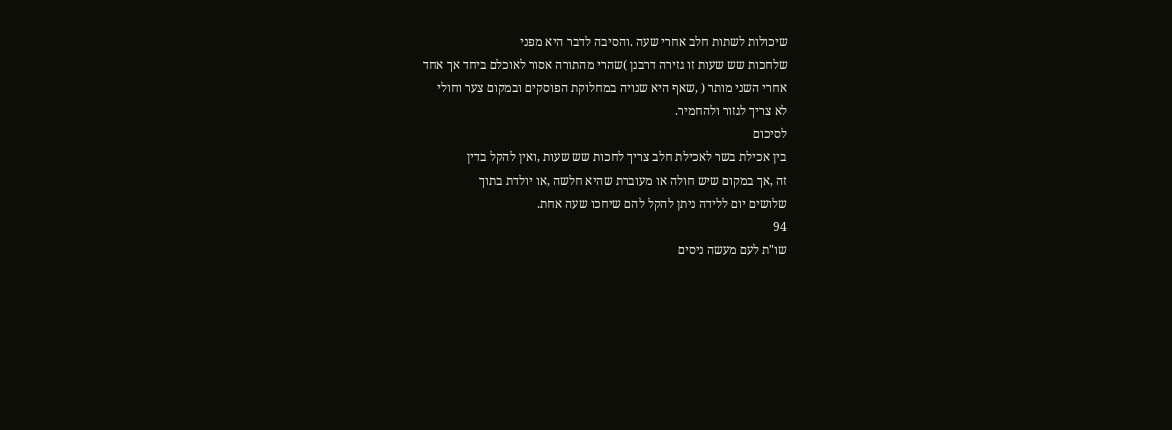שיכולות לשתות חלב אחרי שעה .והסיבה לדבר היא מפני
שלחכות שש שעות זו גזירה דרבנן )שהרי מהתורה אסור לאוכלם ביחד אך אחד
אחרי השני מותר ( ,שאף היא שנויה במחלוקת הפוסקים ובמקום צער וחולי
לא צריך לגזור ולהחמיר.
לסיכום
בין אכילת בשר לאכילת חלב צריך לחכות שש שעות ,ואין להקל בדין
זה ,אך במקום שיש חולה או מעוברת שהיא חלשה ,או יולדת בתוך
שלושים יום ללידה ניתן להקל להם שיחכו שעה אחת.
94
שו"ת לעם מעשה ניסים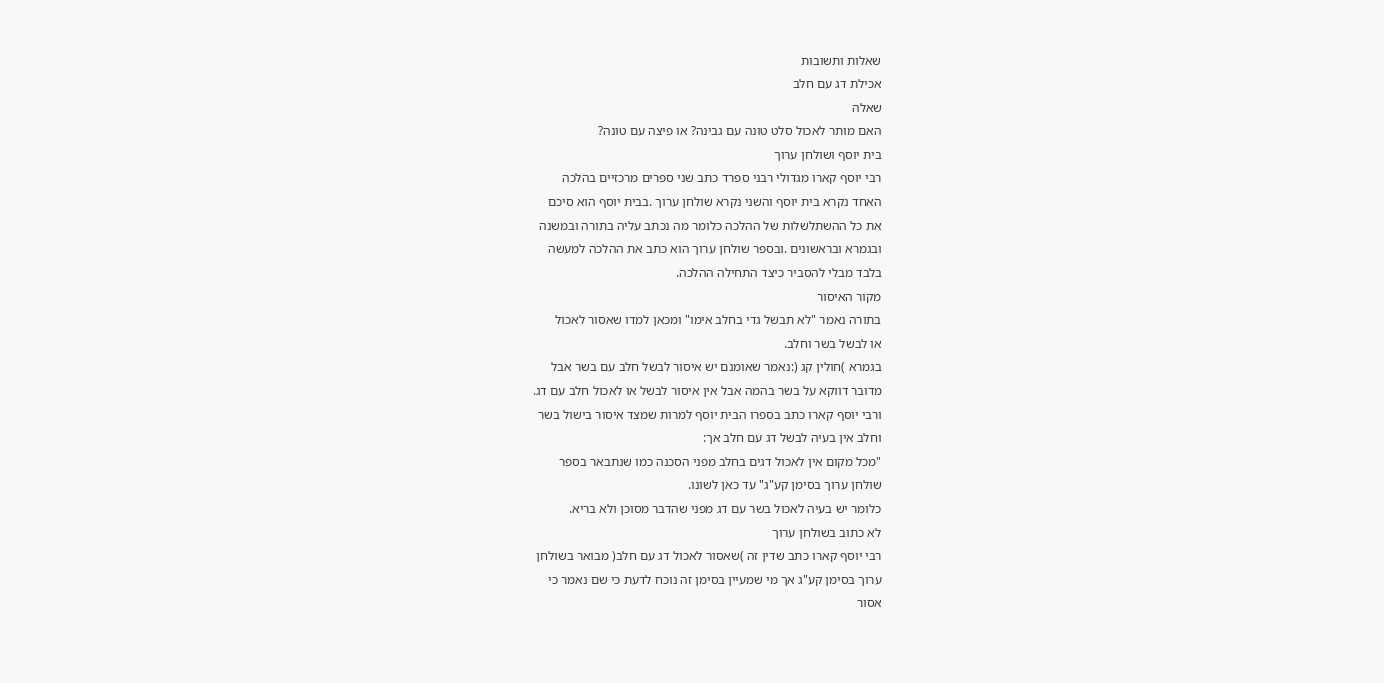שאלות ותשובות
אכילת דג עם חלב
שאלה
האם מותר לאכול סלט טונה עם גבינה? או פיצה עם טונה?
בית יוסף ושולחן ערוך
רבי יוסף קארו מגדולי רבני ספרד כתב שני ספרים מרכזיים בהלכה
האחד נקרא בית יוסף והשני נקרא שולחן ערוך .בבית יוסף הוא סיכם
את כל ההשתלשלות של ההלכה כלומר מה נכתב עליה בתורה ובמשנה
ובגמרא ובראשונים .ובספר שולחן ערוך הוא כתב את ההלכה למעשה
בלבד מבלי להסביר כיצד התחילה ההלכה.
מקור האיסור
בתורה נאמר "לא תבשל גדי בחלב אימו" ומכאן למדו שאסור לאכול
או לבשל בשר וחלב.
בגמרא )חולין קג (:נאמר שאומנם יש איסור לבשל חלב עם בשר אבל
מדובר דווקא על בשר בהמה אבל אין איסור לבשל או לאכול חלב עם דג.
ורבי יוסף קארו כתב בספרו הבית יוסף למרות שמצד איסור בישול בשר
וחלב אין בעיה לבשל דג עם חלב אך:
"מכל מקום אין לאכול דגים בחלב מפני הסכנה כמו שנתבאר בספר
שולחן ערוך בסימן קע"ג" עד כאן לשונו.
כלומר יש בעיה לאכול בשר עם דג מפני שהדבר מסוכן ולא בריא.
לא כתוב בשולחן ערוך
רבי יוסף קארו כתב שדין זה )שאסור לאכול דג עם חלב( מבואר בשולחן
ערוך בסימן קע"ג אך מי שמעיין בסימן זה נוכח לדעת כי שם נאמר כי
אסור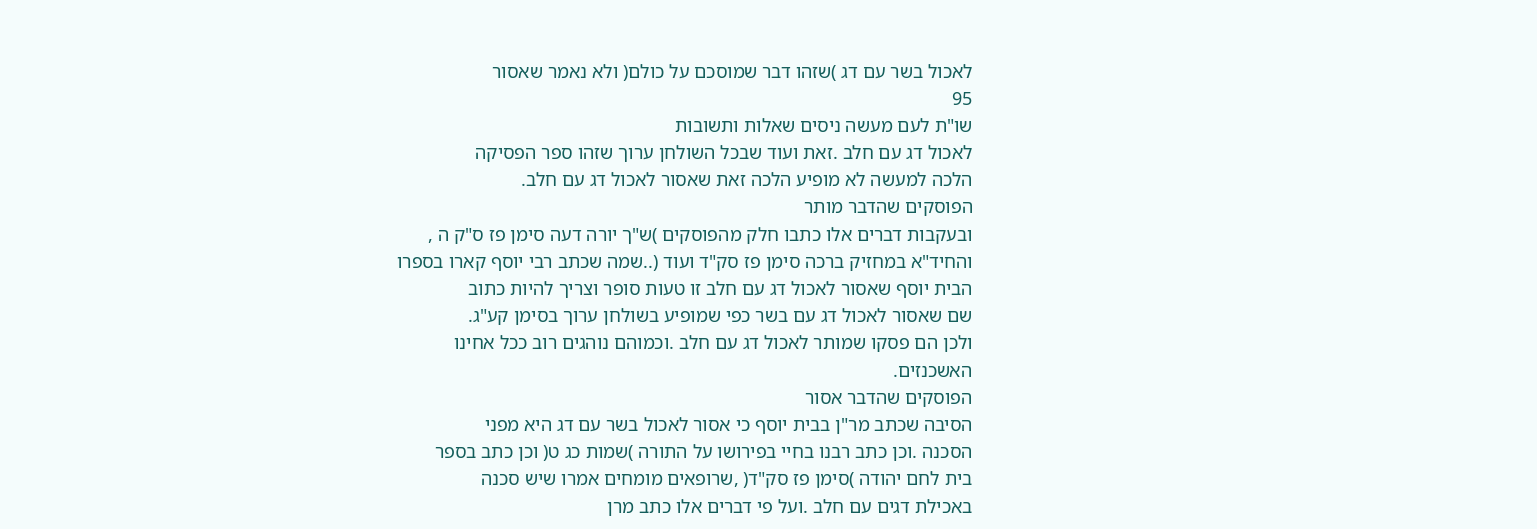לאכול בשר עם דג )שזהו דבר שמוסכם על כולם( ולא נאמר שאסור
95
שו"ת לעם מעשה ניסים שאלות ותשובות
לאכול דג עם חלב .זאת ועוד שבכל השולחן ערוך שזהו ספר הפסיקה
הלכה למעשה לא מופיע הלכה זאת שאסור לאכול דג עם חלב.
הפוסקים שהדבר מותר
ובעקבות דברים אלו כתבו חלק מהפוסקים )ש"ך יורה דעה סימן פז ס"ק ה ,
והחיד"א במחזיק ברכה סימן פז סק"ד ועוד (..שמה שכתב רבי יוסף קארו בספרו
הבית יוסף שאסור לאכול דג עם חלב זו טעות סופר וצריך להיות כתוב
שם שאסור לאכול דג עם בשר כפי שמופיע בשולחן ערוך בסימן קע"ג.
ולכן הם פסקו שמותר לאכול דג עם חלב .וכמוהם נוהגים רוב ככל אחינו
האשכנזים.
הפוסקים שהדבר אסור
הסיבה שכתב מר"ן בבית יוסף כי אסור לאכול בשר עם דג היא מפני
הסכנה .וכן כתב רבנו בחיי בפירושו על התורה )שמות כג ט( וכן כתב בספר
בית לחם יהודה )סימן פז סק"ד( ,שרופאים מומחים אמרו שיש סכנה
באכילת דגים עם חלב .ועל פי דברים אלו כתב מרן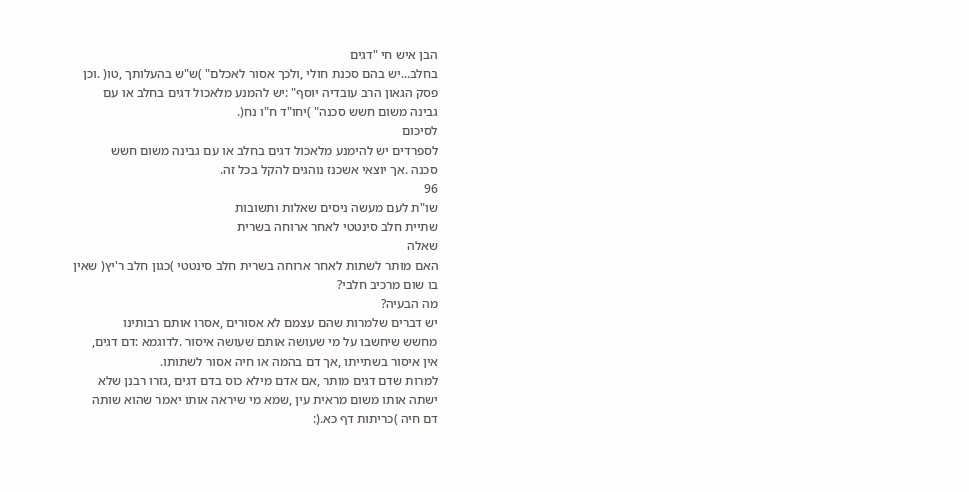הבן איש חי "דגים
בחלב...יש בהם סכנת חולי ,ולכך אסור לאכלם" )ש"ש בהעלותך ,טו( .וכן
פסק הגאון הרב עובדיה יוסף" :יש להמנע מלאכול דגים בחלב או עם
גבינה משום חשש סכנה" )יחו"ד ח"ו נח(.
לסיכום
לספרדים יש להימנע מלאכול דגים בחלב או עם גבינה משום חשש
סכנה .אך יוצאי אשכנז נוהגים להקל בכל זה.
96
שו"ת לעם מעשה ניסים שאלות ותשובות
שתיית חלב סינטטי לאחר ארוחה בשרית
שאלה
האם מותר לשתות לאחר ארוחה בשרית חלב סינטטי )כגון חלב ר'יץ( שאין
בו שום מרכיב חלבי?
מה הבעיה?
יש דברים שלמרות שהם עצמם לא אסורים ,אסרו אותם רבותינו
מחשש שיחשבו על מי שעושה אותם שעושה איסור .לדוגמא :דם דגים,
אין איסור בשתייתו ,אך דם בהמה או חיה אסור לשתותו.
למרות שדם דגים מותר ,אם אדם מילא כוס בדם דגים ,גזרו רבנן שלא
ישתה אותו משום מראית עין ,שמא מי שיראה אותו יאמר שהוא שותה
דם חיה )כריתות דף כא.(: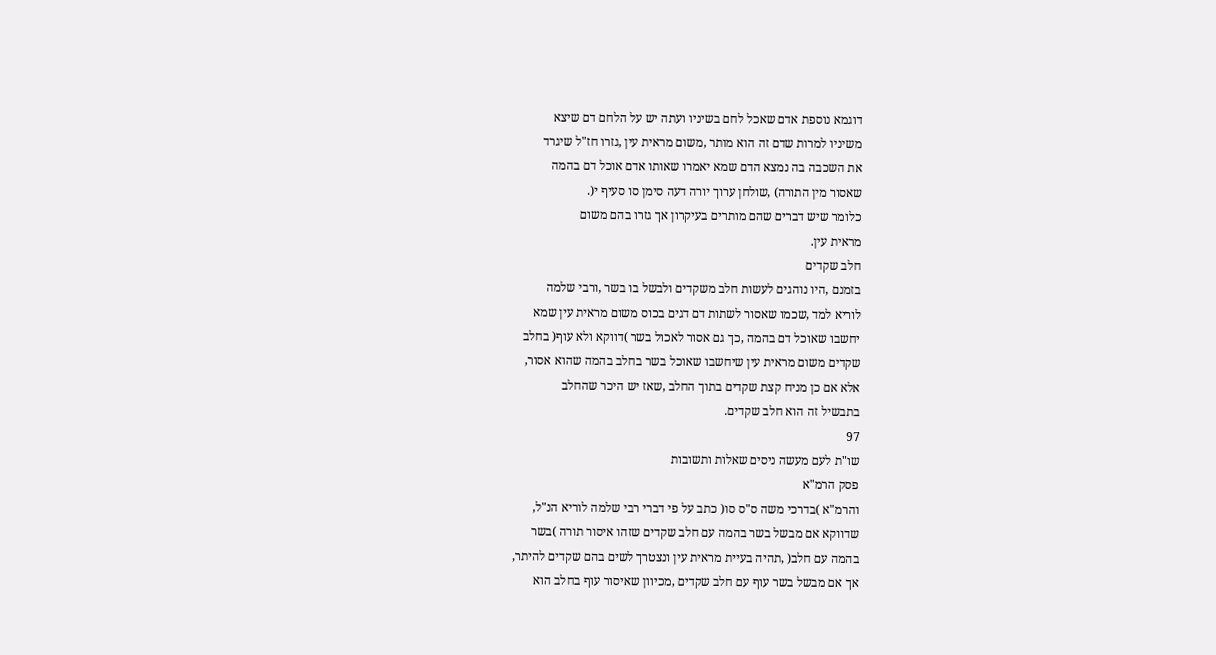דוגמא נוספת אדם שאכל לחם בשיניו ועתה יש על הלחם דם שיצא
משיניו למרות שדם זה הוא מותר ,משום מראית עין ,גזרו חז"ל שיגרד
את השכבה בה נמצא הדם שמא יאמרו שאותו אדם אוכל דם בהמה
שאסור מין התורה) ,שולחן ערוך יורה דעה סימן סו סעיף י(.
כלומר שיש דברים שהם מותרים בעיקרון אך גזרו בהם משום
מראית עין.
חלב שקדים
בזמנם ,היו נוהגים לעשות חלב משקדים ולבשל בו בשר ,ורבי שלמה
לוריא למד ,שכמו שאסור לשתות דם דגים בכוס משום מראית עין שמא
יחשבו שאוכל דם בהמה ,כך גם אסור לאכול בשר )דווקא ולא עוף( בחלב
שקדים משום מראית עין שיחשבו שאוכל בשר בחלב בהמה שהוא אסור,
אלא אם כן מניח קצת שקדים בתוך החלב ,שאז יש היכר שהחלב
בתבשיל זה הוא חלב שקדים.
97
שו"ת לעם מעשה ניסים שאלות ותשובות
פסק הרמ"א
והרמ"א )בדרכי משה ס"ס סו( כתב על פי דברי רבי שלמה לוריא הנ"ל,
שדווקא אם מבשל בשר בהמה עם חלב שקדים שזהו איסור תורה )בשר
בהמה עם חלב( ,תהיה בעיית מראית עין ונצטרך לשים בהם שקדים להיתר,
אך אם מבשל בשר עוף עם חלב שקדים ,מכיוון שאיסור עוף בחלב הוא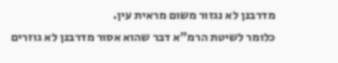מדרבנן לא נגזור משום מראית עין.
כלומר לשיטת הרמ"א דבר שהוא אסור מדרבנן לא גוזרים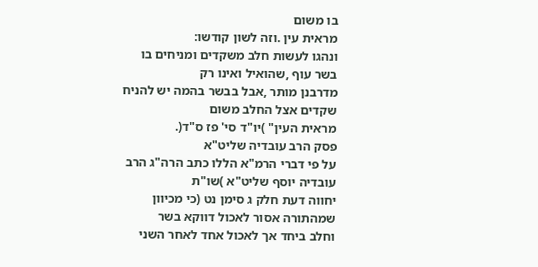בו משום
מראית עין .וזה לשון קודשו:
ונהגו לעשות חלב משקדים ומניחים בו בשר עוף ,שהואיל ואינו רק
מדרבנן מותר ,אבל בבשר בהמה יש להניח שקדים אצל החלב משום
מראית העין" )יו"ד סי' פז ס"ד(.
פסק הרב עובדיה שליט"א
על פי דברי הרמ"א הללו כתב הרה"ג הרב עובדיה יוסף שליט"א )שו"ת
יחווה דעת חלק ג סימן נט (כי מכיוון שמהתורה אסור לאכול דווקא בשר
וחלב ביחד אך לאכול אחד לאחר השני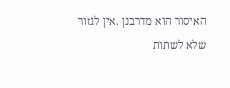האיסור הוא מדרבנן .אין לגזור
שלא לשתות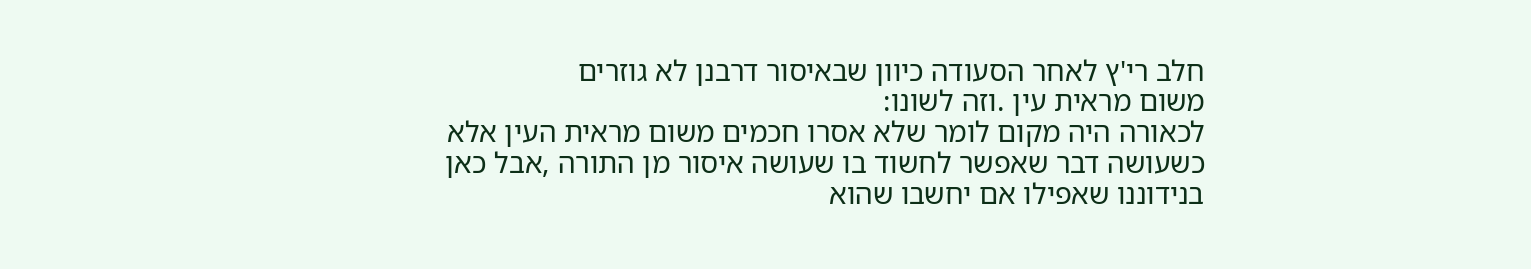חלב רי'ץ לאחר הסעודה כיוון שבאיסור דרבנן לא גוזרים
משום מראית עין .וזה לשונו:
לכאורה היה מקום לומר שלא אסרו חכמים משום מראית העין אלא
כשעושה דבר שאפשר לחשוד בו שעושה איסור מן התורה ,אבל כאן
בנידוננו שאפילו אם יחשבו שהוא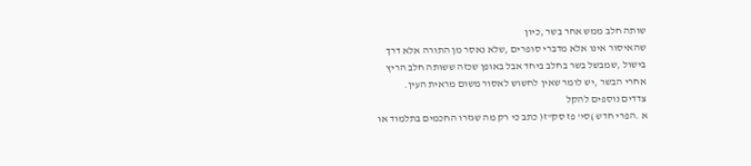שותה חלב ממש אחר בשר ,כיון
שהאיסור אינו אלא מדברי סופרים ,שלא נאסר מן התורה אלא דרך
בישול ,שמבשל בשר בחלב ביחד אבל באופן שכזה ששותה חלב הריץ
אחרי הבשר ,יש לומר שאין לחשוש לאסור משום מראית העין.
צדדים נוספים להקל
א .הפרי חדש )סי' פז סק"ז( כתב כי רק מה שגזרו החכמים בתלמוד או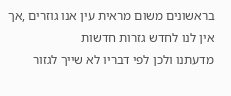בראשונים משום מראית עין אנו גוזרים ,אך אין לנו לחדש גזרות חדשות
מדעתנו ולכן לפי דבריו לא שייך לגזור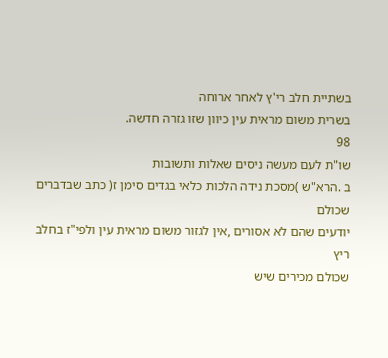בשתיית חלב רי'ץ לאחר ארוחה
בשרית משום מראית עין כיוון שזו גזרה חדשה.
98
שו"ת לעם מעשה ניסים שאלות ותשובות
ב .הרא"ש )מסכת נידה הלכות כלאי בגדים סימן ז( כתב שבדברים שכולם
יודעים שהם לא אסורים ,אין לגזור משום מראית עין ולפי"ז בחלב ריץ
שכולם מכירים שיש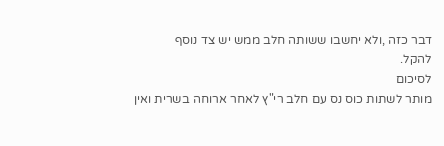דבר כזה ,ולא יחשבו ששותה חלב ממש יש צד נוסף
להקל.
לסיכום
מותר לשתות כוס נס עם חלב רי"ץ לאחר ארוחה בשרית ואין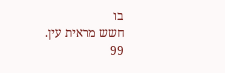בו
חשש מראית עין.
99